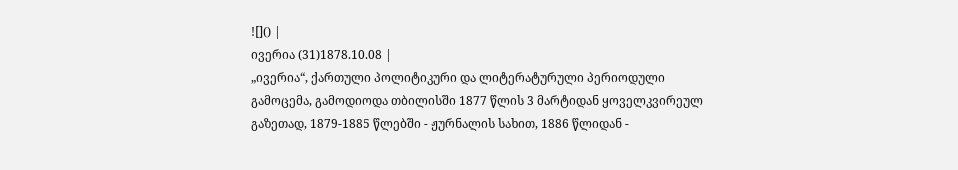![]() |
ივერია (31)1878.10.08 |
„ივერია“, ქართული პოლიტიკური და ლიტერატურული პერიოდული გამოცემა, გამოდიოდა თბილისში 1877 წლის 3 მარტიდან ყოველკვირეულ გაზეთად, 1879-1885 წლებში - ჟურნალის სახით, 1886 წლიდან -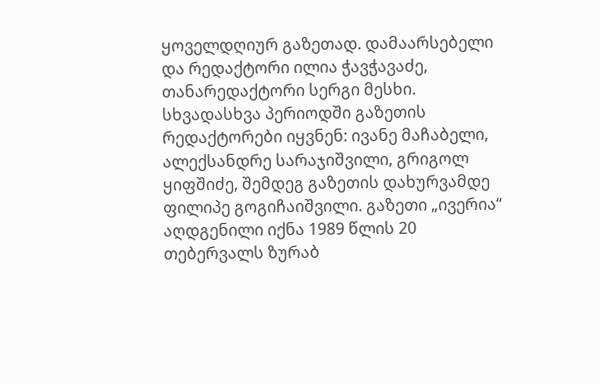ყოველდღიურ გაზეთად. დამაარსებელი და რედაქტორი ილია ჭავჭავაძე, თანარედაქტორი სერგი მესხი.
სხვადასხვა პერიოდში გაზეთის რედაქტორები იყვნენ: ივანე მაჩაბელი, ალექსანდრე სარაჯიშვილი, გრიგოლ ყიფშიძე, შემდეგ გაზეთის დახურვამდე ფილიპე გოგიჩაიშვილი. გაზეთი „ივერია“ აღდგენილი იქნა 1989 წლის 20 თებერვალს ზურაბ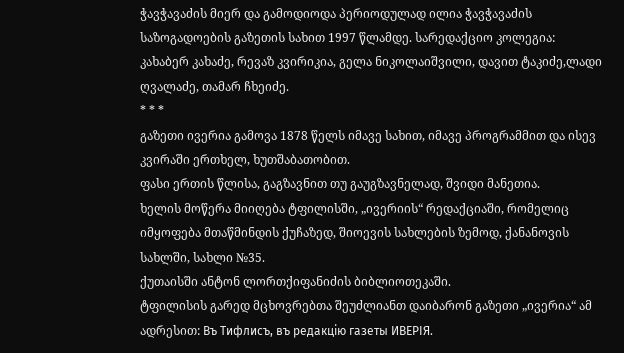ჭავჭავაძის მიერ და გამოდიოდა პერიოდულად ილია ჭავჭავაძის საზოგადოების გაზეთის სახით 1997 წლამდე. სარედაქციო კოლეგია: კახაბერ კახაძე, რევაზ კვირიკია, გელა ნიკოლაიშვილი, დავით ტაკიძე,ლადი ღვალაძე, თამარ ჩხეიძე.
* * *
გაზეთი ივერია გამოვა 1878 წელს იმავე სახით, იმავე პროგრამმით და ისევ კვირაში ერთხელ, ხუთშაბათობით.
ფასი ერთის წლისა, გაგზავნით თუ გაუგზავნელად, შვიდი მანეთია.
ხელის მოწერა მიიღება ტფილისში, „ივერიის“ რედაქციაში, რომელიც იმყოფება მთაწმინდის ქუჩაზედ, შიოევის სახლების ზემოდ, ქანანოვის სახლში, სახლი №35.
ქუთაისში ანტონ ლორთქიფანიძის ბიბლიოთეკაში.
ტფილისის გარედ მცხოვრებთა შეუძლიანთ დაიბარონ გაზეთი „ივერია“ ამ ადრესით: Въ Тифлисъ, въ редакцiю газеты ИВЕРІЯ.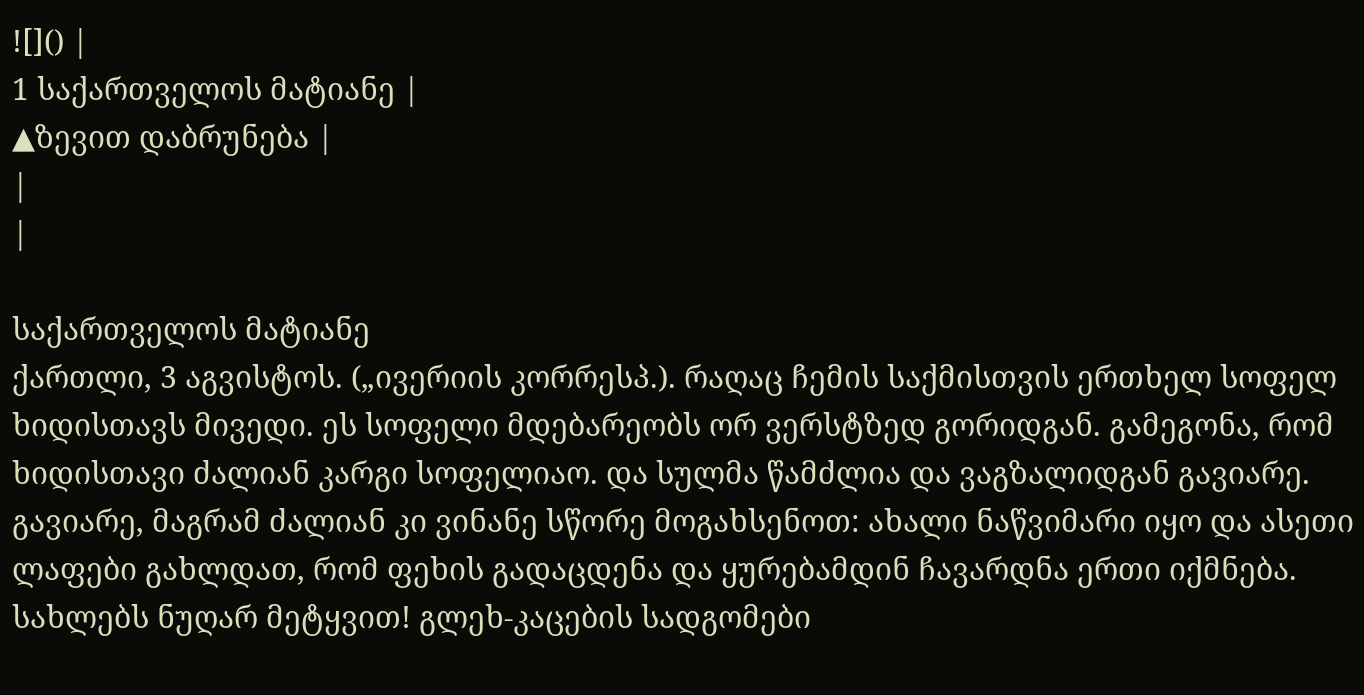![]() |
1 საქართველოს მატიანე |
▲ზევით დაბრუნება |
|
|

საქართველოს მატიანე
ქართლი, 3 აგვისტოს. („ივერიის კორრესპ.). რაღაც ჩემის საქმისთვის ერთხელ სოფელ ხიდისთავს მივედი. ეს სოფელი მდებარეობს ორ ვერსტზედ გორიდგან. გამეგონა, რომ ხიდისთავი ძალიან კარგი სოფელიაო. და სულმა წამძლია და ვაგზალიდგან გავიარე. გავიარე, მაგრამ ძალიან კი ვინანე სწორე მოგახსენოთ: ახალი ნაწვიმარი იყო და ასეთი ლაფები გახლდათ, რომ ფეხის გადაცდენა და ყურებამდინ ჩავარდნა ერთი იქმნება. სახლებს ნუღარ მეტყვით! გლეხ-კაცების სადგომები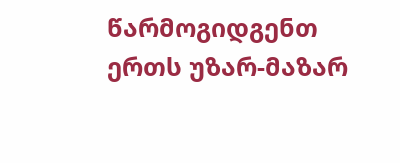წარმოგიდგენთ ერთს უზარ-მაზარ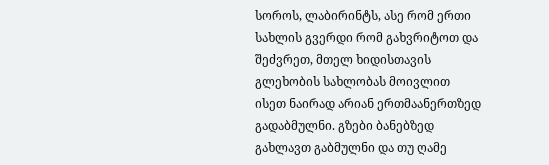სოროს, ლაბირინტს, ასე რომ ერთი სახლის გვერდი რომ გახვრიტოთ და შეძვრეთ, მთელ ხიდისთავის გლეხობის სახლობას მოივლით ისეთ ნაირად არიან ერთმაანერთზედ გადაბმულნი. გზები ბანებზედ გახლავთ გაბმულნი და თუ ღამე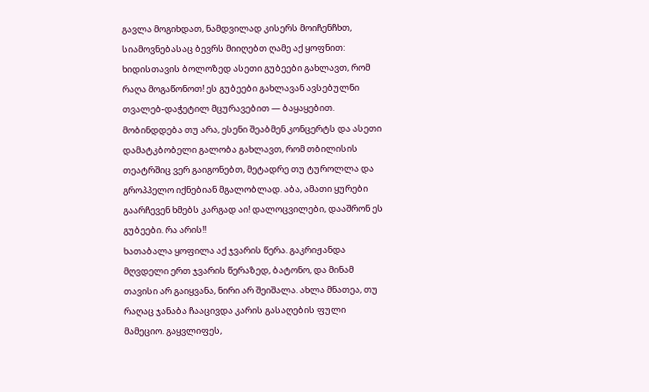გავლა მოგიხდათ, ნამდვილად კისერს მოიჩენჩხთ, სიამოვნებასაც ბევრს მიიღებთ ღამე აქ ყოფნით: ხიდისთავის ბოლოზედ ასეთი გუბეები გახლავთ, რომ რაღა მოგაწონოთ! ეს გუბეები გახლავან ავსებულნი თვალებ-დაჭეტილ მცურავებით — ბაყაყებით. მობინდდება თუ არა, ესენი შეაბმენ კონცერტს და ასეთი დამატკბობელი გალობა გახლავთ, რომ თბილისის თეატრშიც ვერ გაიგონებთ, მეტადრე თუ ტუროლლა და გროპპელო იქნებიან მგალობლად. აბა, ამათი ყურები გაარჩევენ ხმებს კარგად აი! დალოცვილები, დააშრონ ეს გუბეები. რა არის!!
ხათაბალა ყოფილა აქ ჯვარის წერა. გაკრიჟანდა მღვდელი ერთ ჯვარის წერაზედ, ბატონო, და მინამ თავისი არ გაიყვანა, ნირი არ შეიშალა. ახლა მნათეა, თუ რაღაც ჯანაბა ჩააცივდა კარის გასაღების ფული მამეციო. გაყვლიფეს,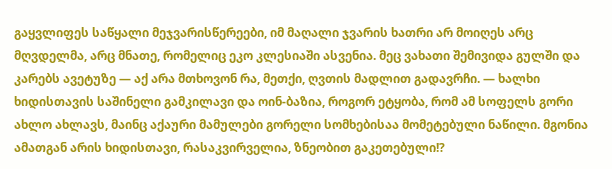გაყვლიფეს საწყალი მეჯვარისწერეები, იმ მაღალი ჯვარის ხათრი არ მოიღეს არც მღვდელმა, არც მნათე, რომელიც ეკო კლესიაში ასვენია. მეც ვახათი შემივიდა გულში და კარებს ავეტუზე — აქ არა მთხოვონ რა, მეთქი, ღვთის მადლით გადავრჩი. — ხალხი ხიდისთავის საშინელი გამკილავი და ოინ-ბაზია, როგორ ეტყობა, რომ ამ სოფელს გორი ახლო ახლავს, მაინც აქაური მამულები გორელი სომხებისაა მომეტებული ნაწილი. მგონია ამათგან არის ხიდისთავი, რასაკვირველია, ზნეობით გაკეთებული!?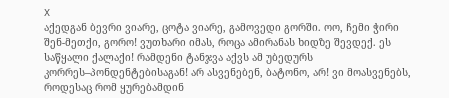X
აქედგან ბევრი ვიარე, ცოტა ვიარე, გამოვედი გორში. ოო, ჩემი ჭირი შენ-მეთქი, გორო! ვუთხარი იმას, როცა ამირანას ხიდზე შევდექ. ეს საწყალი ქალაქი! რამდენი ტანჯვა აქვს ამ უბედურს კორრეს–პონდენტებისაგან! არ ასვენებენ, ბატონო, არ! ვი მოასვენებს, როდესაც რომ ყურებამდინ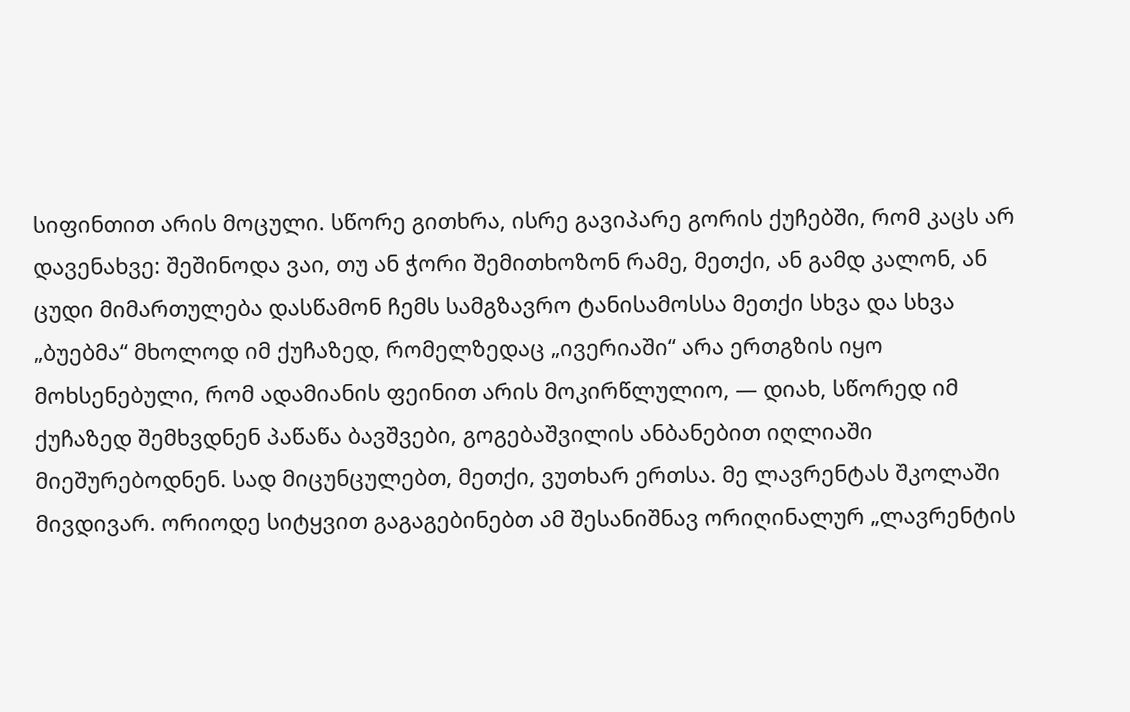სიფინთით არის მოცული. სწორე გითხრა, ისრე გავიპარე გორის ქუჩებში, რომ კაცს არ დავენახვე: შეშინოდა ვაი, თუ ან ჭორი შემითხოზონ რამე, მეთქი, ან გამდ კალონ, ან ცუდი მიმართულება დასწამონ ჩემს სამგზავრო ტანისამოსსა მეთქი სხვა და სხვა „ბუებმა“ მხოლოდ იმ ქუჩაზედ, რომელზედაც „ივერიაში“ არა ერთგზის იყო მოხსენებული, რომ ადამიანის ფეინით არის მოკირწლულიო, — დიახ, სწორედ იმ ქუჩაზედ შემხვდნენ პაწაწა ბავშვები, გოგებაშვილის ანბანებით იღლიაში მიეშურებოდნენ. სად მიცუნცულებთ, მეთქი, ვუთხარ ერთსა. მე ლავრენტას შკოლაში მივდივარ. ორიოდე სიტყვით გაგაგებინებთ ამ შესანიშნავ ორიღინალურ „ლავრენტის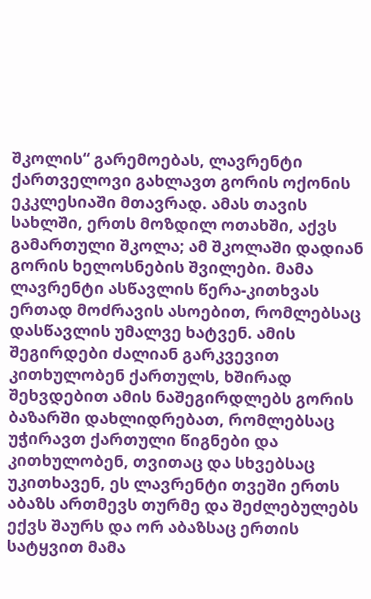შკოლის“ გარემოებას, ლავრენტი ქართველოვი გახლავთ გორის ოქონის ეკკლესიაში მთავრად. ამას თავის სახლში, ერთს მოზდილ ოთახში, აქვს გამართული შკოლა; ამ შკოლაში დადიან გორის ხელოსნების შვილები. მამა ლავრენტი ასწავლის წერა-კითხვას ერთად მოძრავის ასოებით, რომლებსაც დასწავლის უმალვე ხატვენ. ამის შეგირდები ძალიან გარკვევით კითხულობენ ქართულს, ხშირად შეხვდებით ამის ნაშეგირდლებს გორის ბაზარში დახლიდრებათ, რომლებსაც უჭირავთ ქართული წიგნები და კითხულობენ, თვითაც და სხვებსაც უკითხავენ, ეს ლავრენტი თვეში ერთს აბაზს ართმევს თურმე და შეძლებულებს ექვს შაურს და ორ აბაზსაც ერთის სატყვით მამა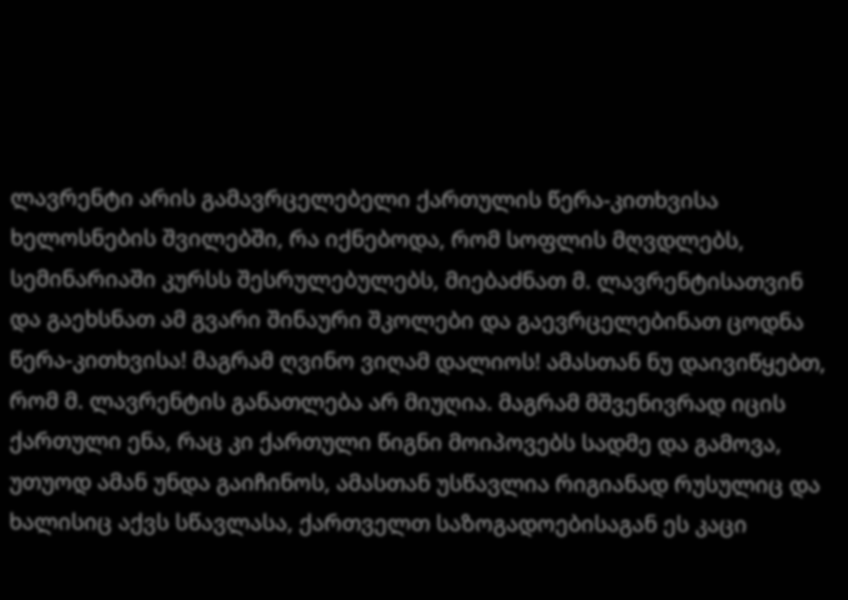ლავრენტი არის გამავრცელებელი ქართულის წერა-კითხვისა ხელოსნების შვილებში, რა იქნებოდა, რომ სოფლის მღვდლებს, სემინარიაში კურსს შესრულებულებს, მიებაძნათ მ. ლავრენტისათვინ და გაეხსნათ ამ გვარი შინაური შკოლები და გაევრცელებინათ ცოდნა წერა-კითხვისა! მაგრამ ღვინო ვიღამ დალიოს! ამასთან ნუ დაივიწყებთ, რომ მ. ლავრენტის განათლება არ მიუღია. მაგრამ მშვენივრად იცის ქართული ენა, რაც კი ქართული წიგნი მოიპოვებს სადმე და გამოვა, უთუოდ ამან უნდა გაიჩინოს, ამასთან უსწავლია რიგიანად რუსულიც და ხალისიც აქვს სწავლასა, ქართველთ საზოგადოებისაგან ეს კაცი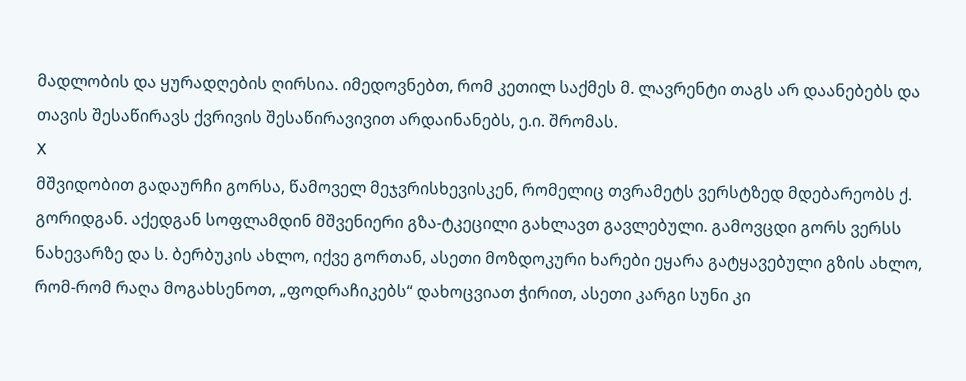მადლობის და ყურადღების ღირსია. იმედოვნებთ, რომ კეთილ საქმეს მ. ლავრენტი თაგს არ დაანებებს და თავის შესაწირავს ქვრივის შესაწირავივით არდაინანებს, ე.ი. შრომას.
X
მშვიდობით გადაურჩი გორსა, წამოველ მეჯვრისხევისკენ, რომელიც თვრამეტს ვერსტზედ მდებარეობს ქ. გორიდგან. აქედგან სოფლამდინ მშვენიერი გზა-ტკეცილი გახლავთ გავლებული. გამოვცდი გორს ვერსს ნახევარზე და ს. ბერბუკის ახლო, იქვე გორთან, ასეთი მოზდოკური ხარები ეყარა გატყავებული გზის ახლო, რომ-რომ რაღა მოგახსენოთ, „ფოდრაჩიკებს“ დახოცვიათ ჭირით, ასეთი კარგი სუნი კი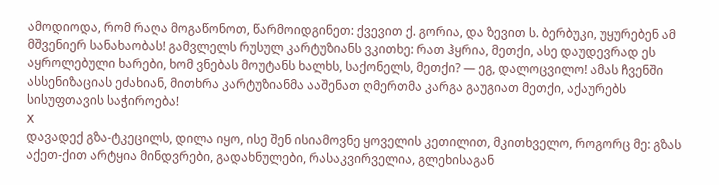ამოდიოდა, რომ რაღა მოგაწონოთ, წარმოიდგინეთ: ქვევით ქ. გორია, და ზევით ს. ბერბუკი, უყურებენ ამ მშვენიერ სანახაობას! გამვლელს რუსულ კარტუზიანს ვკითხე: რათ ჰყრია, მეთქი, ასე დაუდევრად ეს აყროლებული ხარები, ხომ ვნებას მოუტანს ხალხს, საქონელს, მეთქი? — ეგ, დალოცვილო! ამას ჩვენში ასსენიზაციას ეძახიან, მითხრა კარტუზიანმა ააშენათ ღმერთმა კარგა გაუგიათ მეთქი, აქაურებს სისუფთავის საჭიროება!
X
დავადექ გზა-ტკეცილს, დილა იყო, ისე შენ ისიამოვნე ყოველის კეთილით, მკითხველო, როგორც მე: გზას აქეთ-ქით არტყია მინდვრები, გადახნულები, რასაკვირველია, გლეხისაგან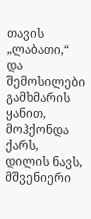თავის „ლაბათი,“ და შემოსილები გამხმარის ყანით, მოჰქონდა ქარს, დილის ნავს, მშვენიერი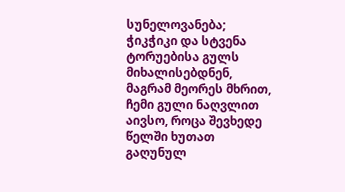სუნელოვანება; ჭიკჭიკი და სტვენა ტორუებისა გულს მიხალისებდნენ, მაგრამ მეორეს მხრით, ჩემი გული ნაღვლით აივსო, როცა შევხედე წელში ხუთათ გაღუნულ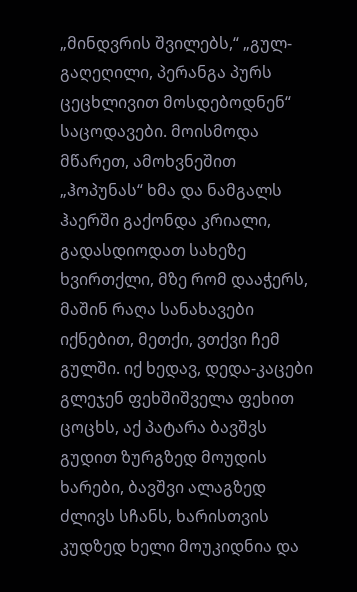„მინდვრის შვილებს,“ „გულ-გაღეღილი, პერანგა პურს ცეცხლივით მოსდებოდნენ“ საცოდავები. მოისმოდა მწარეთ, ამოხვნეშით „ჰოპუნას“ ხმა და ნამგალს ჰაერში გაქონდა კრიალი, გადასდიოდათ სახეზე ხვირთქლი, მზე რომ დააჭერს, მაშინ რაღა სანახავები იქნებით, მეთქი, ვთქვი ჩემ გულში. იქ ხედავ, დედა-კაცები გლეჯენ ფეხშიშველა ფეხით ცოცხს, აქ პატარა ბავშვს გუდით ზურგზედ მოუდის ხარები, ბავშვი ალაგზედ ძლივს სჩანს, ხარისთვის კუდზედ ხელი მოუკიდნია და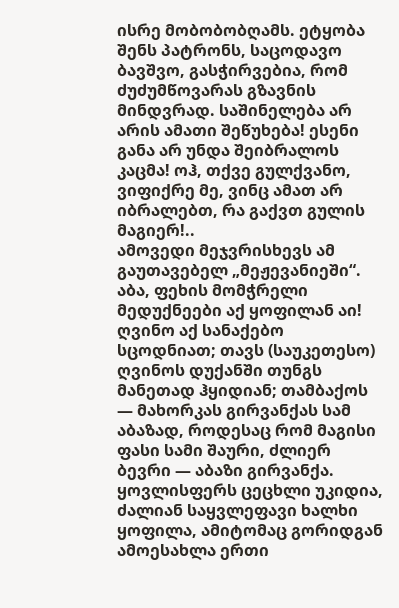ისრე მობობობღამს. ეტყობა შენს პატრონს, საცოდავო ბავშვო, გასჭირვებია, რომ ძუძუმწოვარას გზავნის მინდვრად. საშინელება არ არის ამათი შეწუხება! ესენი განა არ უნდა შეიბრალოს კაცმა! ოჰ, თქვე გულქვანო, ვიფიქრე მე, ვინც ამათ არ იბრალებთ, რა გაქვთ გულის მაგიერ!..
ამოვედი მეჯვრისხევს ამ გაუთავებელ „მეჟევანიეში“. აბა, ფეხის მომჭრელი მედუქნეები აქ ყოფილან აი! ღვინო აქ სანაქებო სცოდნიათ; თავს (საუკეთესო) ღვინოს დუქანში თუნგს მანეთად ჰყიდიან; თამბაქოს — მახორკას გირვანქას სამ აბაზად, როდესაც რომ მაგისი ფასი სამი შაური, ძლიერ ბევრი — აბაზი გირვანქა. ყოვლისფერს ცეცხლი უკიდია, ძალიან საყვლეფავი ხალხი ყოფილა, ამიტომაც გორიდგან ამოესახლა ერთი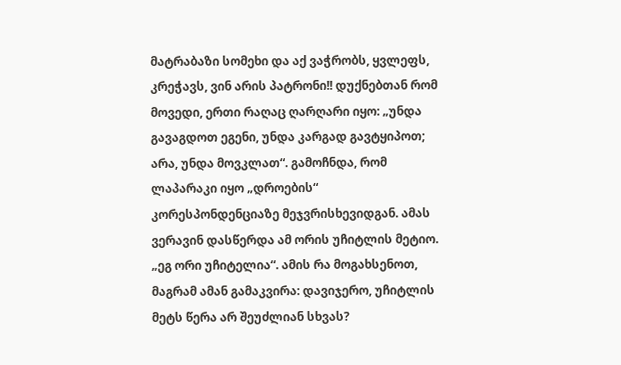მატრაბაზი სომეხი და აქ ვაჭრობს, ყვლეფს, კრეჭავს, ვინ არის პატრონი!! დუქნებთან რომ მოვედი, ერთი რაღაც ღარღარი იყო: „უნდა გავაგდოთ ეგენი, უნდა კარგად გავტყიპოთ; არა, უნდა მოვკლათ“. გამოჩნდა, რომ ლაპარაკი იყო „დროების“ კორესპონდენციაზე მეჯვრისხევიდგან. ამას ვერავინ დასწერდა ამ ორის უჩიტლის მეტიო. „ეგ ორი უჩიტელია“. ამის რა მოგახსენოთ, მაგრამ ამან გამაკვირა: დავიჯერო, უჩიტლის მეტს წერა არ შეუძლიან სხვას?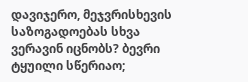დავიჯერო, მეჯვრისხევის საზოგადოებას სხვა ვერავინ იცნობს? ბევრი ტყუილი სწერიაო;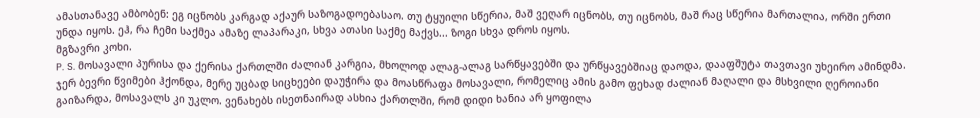ამასთანავე ამბობენ: ეგ იცნობს კარგად აქაურ საზოგადოებასაო. თუ ტყუილი სწერია, მაშ ვეღარ იცნობს, თუ იცნობს, მაშ რაც სწერია მართალია, ორში ერთი უნდა იყოს. ეჰ, რა ჩემი საქმეა ამაზე ლაპარაკი, სხვა ათასი საქმე მაქვს... ზოგი სხვა დროს იყოს.
მგზავრი კოხი.
P. S. მოსავალი პურისა და ქერისა ქართლში ძალიან კარგია, მხოლოდ ალაგ-ალაგ სარწყავებში და ურწყავებშიაც დაოდა, დააფშუტა თავთავი უხეირო ამინდმა. ჯერ ბევრი წვიმები ჰქონდა, მერე უცბად სიცხეები დაუჭირა და მოასწრაფა მოსავალი, რომელიც ამის გამო ფეხად ძალიან მაღალი და მსხვილი ღეროიანი გაიზარდა, მოსავალს კი უკლო. ვენახებს ისეთნაირად ასხია ქართლში, რომ დიდი ხანია არ ყოფილა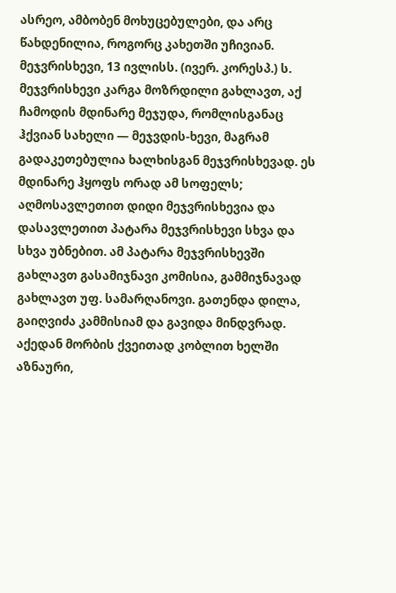ასრეო, ამბობენ მოხუცებულები, და არც წახდენილია, როგორც კახეთში უჩივიან.
მეჯვრისხევი, 13 ივლისს. (ივერ. კორესპ.) ს. მეჯვრისხევი კარგა მოზრდილი გახლავთ, აქ ჩამოდის მდინარე მეჯუდა, რომლისგანაც ჰქვიან სახელი — მეჯვდის-ხევი, მაგრამ გადაკეთებულია ხალხისგან მეჯვრისხევად. ეს მდინარე ჰყოფს ორად ამ სოფელს; აღმოსავლეთით დიდი მეჯვრისხევია და დასავლეთით პატარა მეჯვრისხევი სხვა და სხვა უბნებით. ამ პატარა მეჯვრისხევში გახლავთ გასამიჯნავი კომისია, გამმიჯნავად გახლავთ უფ. სამარღანოვი. გათენდა დილა, გაიღვიძა კამმისიამ და გავიდა მინდვრად. აქედან მორბის ქვეითად კობლით ხელში აზნაური,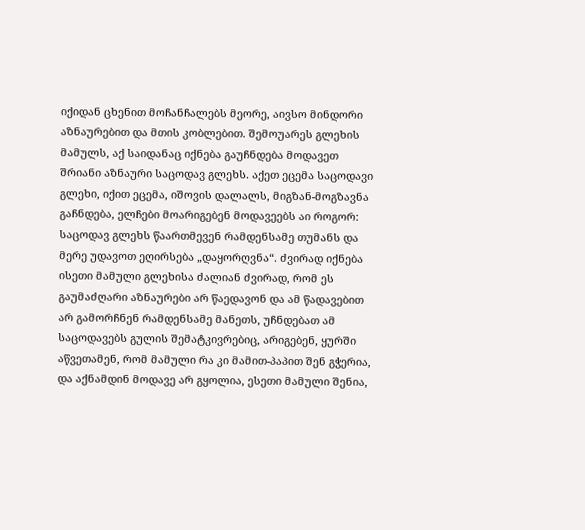იქიდან ცხენით მოჩანჩალებს მეორე, აივსო მინდორი აზნაურებით და მთის კობლებით. შემოუარეს გლეხის მამულს, აქ საიდანაც იქნება გაუჩნდება მოდავეთ შრიანი აზნაური საცოდავ გლეხს. აქეთ ეცემა საცოდავი გლეხი, იქით ეცემა, იშოვის დალალს, მიგზან-მოგზავნა გაჩნდება, ელჩები მოარიგებენ მოდავეებს აი როგორ: საცოდავ გლეხს წაართმევენ რამდენსამე თუმანს და მერე უდავოთ ეღირსება „დაყორღვნა“. ძვირად იქნება ისეთი მამული გლეხისა ძალიან ძვირად, რომ ეს გაუმაძღარი აზნაურები არ წაედავონ და ამ წადავებით არ გამორჩნენ რამდენსამე მანეთს, უჩნდებათ ამ საცოდავებს გულის შემატკივრებიც, არიგებენ, ყურში აწვეთამენ, რომ მამული რა კი მამით-პაპით შენ გჭერია, და აქნამდინ მოდავე არ გყოლია, ესეთი მამული შენია,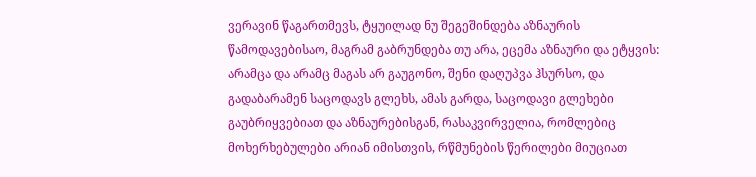ვერავინ წაგართმევს, ტყუილად ნუ შეგეშინდება აზნაურის წამოდავებისაო, მაგრამ გაბრუნდება თუ არა, ეცემა აზნაური და ეტყვის: არამცა და არამც მაგას არ გაუგონო, შენი დაღუპვა ჰსურსო, და გადაბარამენ საცოდავს გლეხს, ამას გარდა, საცოდავი გლეხები გაუბრიყვებიათ და აზნაურებისგან, რასაკვირველია, რომლებიც მოხერხებულები არიან იმისთვის, რწმუნების წერილები მიუციათ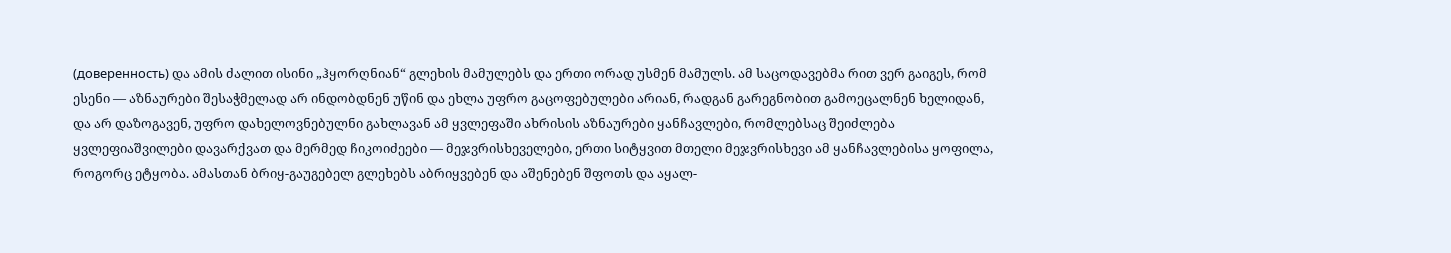(доверенность) და ამის ძალით ისინი „ჰყორღნიან“ გლეხის მამულებს და ერთი ორად უსმენ მამულს. ამ საცოდავებმა რით ვერ გაიგეს, რომ ესენი — აზნაურები შესაჭმელად არ ინდობდნენ უწინ და ეხლა უფრო გაცოფებულები არიან, რადგან გარეგნობით გამოეცალნენ ხელიდან, და არ დაზოგავენ, უფრო დახელოვნებულნი გახლავან ამ ყვლეფაში ახრისის აზნაურები ყანჩავლები, რომლებსაც შეიძლება ყვლეფიაშვილები დავარქვათ და მერმედ ჩიკოიძეები — მეჯვრისხეველები, ერთი სიტყვით მთელი მეჯვრისხევი ამ ყანჩავლებისა ყოფილა, როგორც ეტყობა. ამასთან ბრიყ-გაუგებელ გლეხებს აბრიყვებენ და აშენებენ შფოთს და აყალ-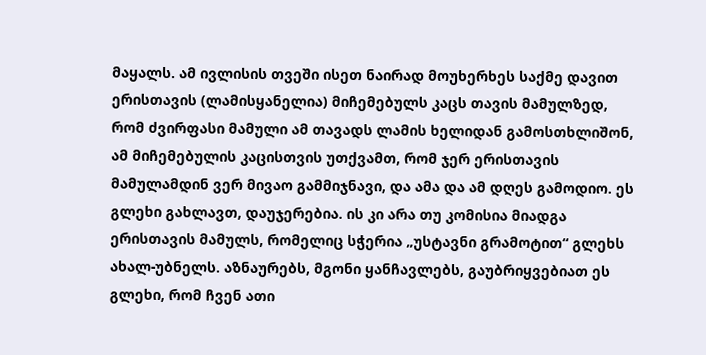მაყალს. ამ ივლისის თვეში ისეთ ნაირად მოუხერხეს საქმე დავით ერისთავის (ლამისყანელია) მიჩემებულს კაცს თავის მამულზედ, რომ ძვირფასი მამული ამ თავადს ლამის ხელიდან გამოსთხლიშონ, ამ მიჩემებულის კაცისთვის უთქვამთ, რომ ჯერ ერისთავის მამულამდინ ვერ მივაო გამმიჯნავი, და ამა და ამ დღეს გამოდიო. ეს გლეხი გახლავთ, დაუჯერებია. ის კი არა თუ კომისია მიადგა ერისთავის მამულს, რომელიც სჭერია „უსტავნი გრამოტით“ გლეხს ახალ-უბნელს. აზნაურებს, მგონი ყანჩავლებს, გაუბრიყვებიათ ეს გლეხი, რომ ჩვენ ათი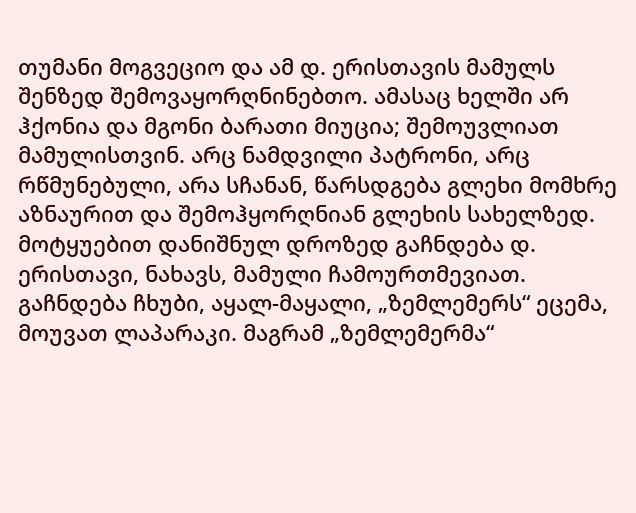თუმანი მოგვეციო და ამ დ. ერისთავის მამულს შენზედ შემოვაყორღნინებთო. ამასაც ხელში არ ჰქონია და მგონი ბარათი მიუცია; შემოუვლიათ მამულისთვინ. არც ნამდვილი პატრონი, არც რწმუნებული, არა სჩანან, წარსდგება გლეხი მომხრე აზნაურით და შემოჰყორღნიან გლეხის სახელზედ. მოტყუებით დანიშნულ დროზედ გაჩნდება დ. ერისთავი, ნახავს, მამული ჩამოურთმევიათ. გაჩნდება ჩხუბი, აყალ-მაყალი, „ზემლემერს“ ეცემა, მოუვათ ლაპარაკი. მაგრამ „ზემლემერმა“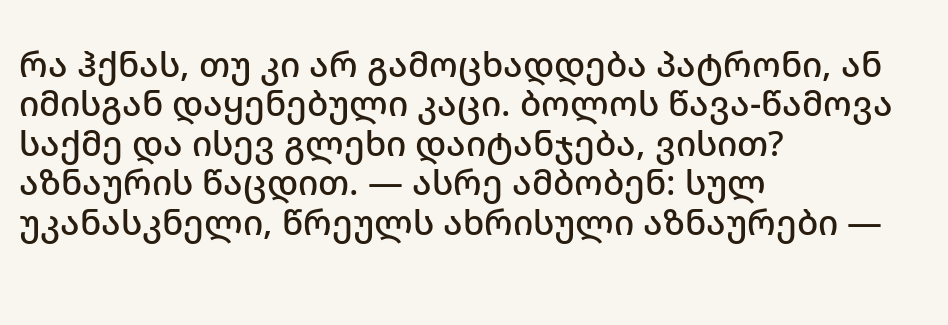რა ჰქნას, თუ კი არ გამოცხადდება პატრონი, ან იმისგან დაყენებული კაცი. ბოლოს წავა-წამოვა საქმე და ისევ გლეხი დაიტანჯება, ვისით? აზნაურის წაცდით. — ასრე ამბობენ: სულ უკანასკნელი, წრეულს ახრისული აზნაურები —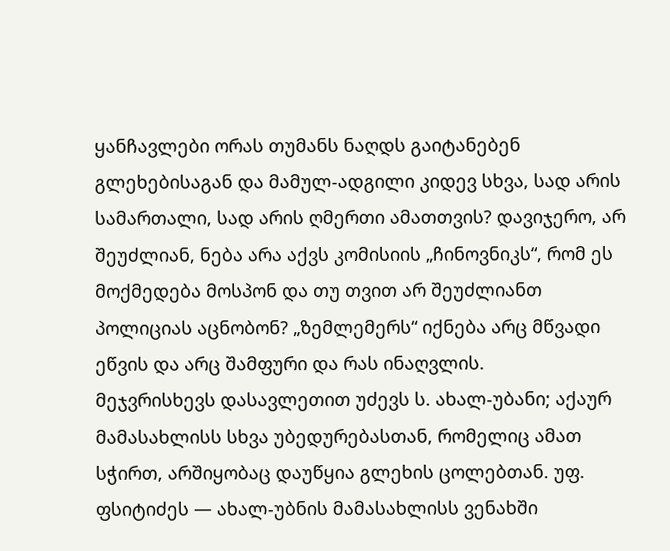ყანჩავლები ორას თუმანს ნაღდს გაიტანებენ გლეხებისაგან და მამულ-ადგილი კიდევ სხვა, სად არის სამართალი, სად არის ღმერთი ამათთვის? დავიჯერო, არ შეუძლიან, ნება არა აქვს კომისიის „ჩინოვნიკს“, რომ ეს მოქმედება მოსპონ და თუ თვით არ შეუძლიანთ პოლიციას აცნობონ? „ზემლემერს“ იქნება არც მწვადი ეწვის და არც შამფური და რას ინაღვლის.
მეჯვრისხევს დასავლეთით უძევს ს. ახალ-უბანი; აქაურ მამასახლისს სხვა უბედურებასთან, რომელიც ამათ სჭირთ, არშიყობაც დაუწყია გლეხის ცოლებთან. უფ. ფსიტიძეს — ახალ-უბნის მამასახლისს ვენახში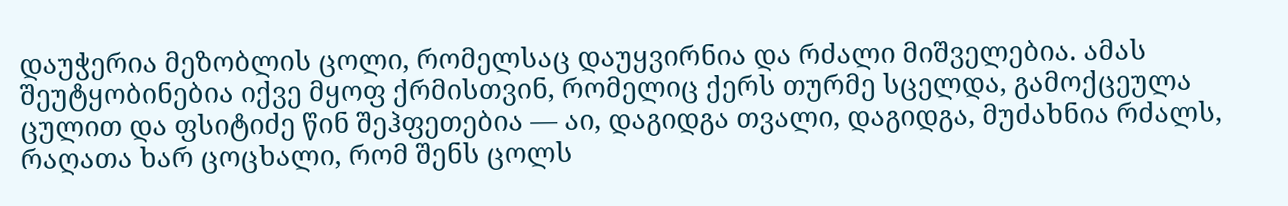დაუჭერია მეზობლის ცოლი, რომელსაც დაუყვირნია და რძალი მიშველებია. ამას შეუტყობინებია იქვე მყოფ ქრმისთვინ, რომელიც ქერს თურმე სცელდა, გამოქცეულა ცულით და ფსიტიძე წინ შეჰფეთებია — აი, დაგიდგა თვალი, დაგიდგა, მუძახნია რძალს, რაღათა ხარ ცოცხალი, რომ შენს ცოლს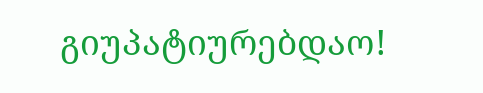გიუპატიურებდაო!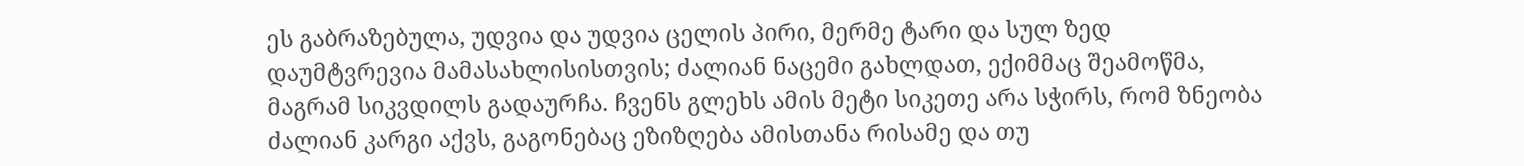ეს გაბრაზებულა, უდვია და უდვია ცელის პირი, მერმე ტარი და სულ ზედ დაუმტვრევია მამასახლისისთვის; ძალიან ნაცემი გახლდათ, ექიმმაც შეამოწმა, მაგრამ სიკვდილს გადაურჩა. ჩვენს გლეხს ამის მეტი სიკეთე არა სჭირს, რომ ზნეობა ძალიან კარგი აქვს, გაგონებაც ეზიზღება ამისთანა რისამე და თუ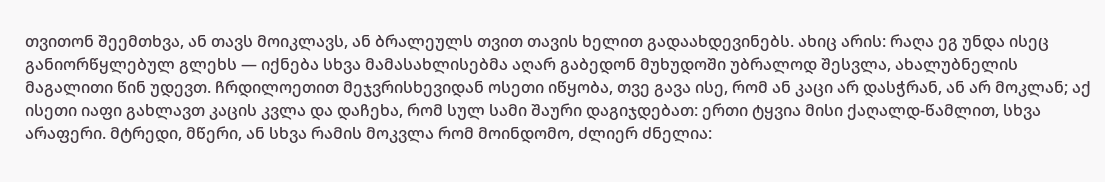თვითონ შეემთხვა, ან თავს მოიკლავს, ან ბრალეულს თვით თავის ხელით გადაახდევინებს. ახიც არის: რაღა ეგ უნდა ისეც განიორწყლებულ გლეხს — იქნება სხვა მამასახლისებმა აღარ გაბედონ მუხუდოში უბრალოდ შესვლა, ახალუბნელის მაგალითი წინ უდევთ. ჩრდილოეთით მეჯვრისხევიდან ოსეთი იწყობა, თვე გავა ისე, რომ ან კაცი არ დასჭრან, ან არ მოკლან; აქ ისეთი იაფი გახლავთ კაცის კვლა და დაჩეხა, რომ სულ სამი შაური დაგიჯდებათ: ერთი ტყვია მისი ქაღალდ-წამლით, სხვა არაფერი. მტრედი, მწერი, ან სხვა რამის მოკვლა რომ მოინდომო, ძლიერ ძნელია: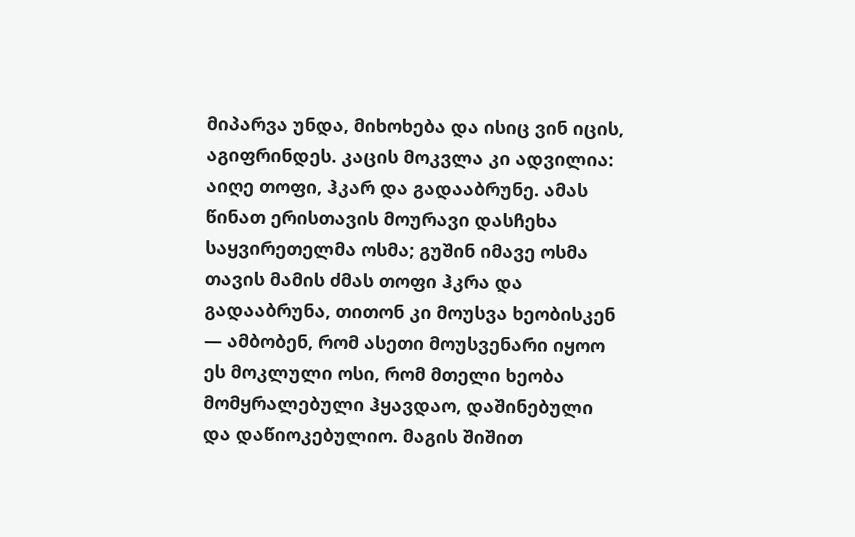მიპარვა უნდა, მიხოხება და ისიც ვინ იცის, აგიფრინდეს. კაცის მოკვლა კი ადვილია: აიღე თოფი, ჰკარ და გადააბრუნე. ამას წინათ ერისთავის მოურავი დასჩეხა საყვირეთელმა ოსმა; გუშინ იმავე ოსმა თავის მამის ძმას თოფი ჰკრა და გადააბრუნა, თითონ კი მოუსვა ხეობისკენ — ამბობენ, რომ ასეთი მოუსვენარი იყოო ეს მოკლული ოსი, რომ მთელი ხეობა მომყრალებული ჰყავდაო, დაშინებული და დაწიოკებულიო. მაგის შიშით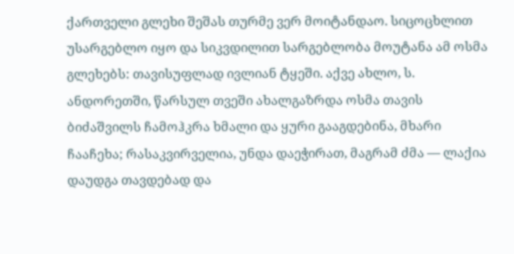ქართველი გლეხი შეშას თურმე ვერ მოიტანდაო. სიცოცხლით უსარგებლო იყო და სიკვდილით სარგებლობა მოუტანა ამ ოსმა გლეხებს: თავისუფლად ივლიან ტყეში. აქვე ახლო, ს. ანდორეთში, წარსულ თვეში ახალგაზრდა ოსმა თავის ბიძაშვილს ჩამოჰკრა ხმალი და ყური გააგდებინა, მხარი ჩააჩეხა; რასაკვირველია, უნდა დაეჭირათ, მაგრამ ძმა — ლაქია დაუდგა თავდებად და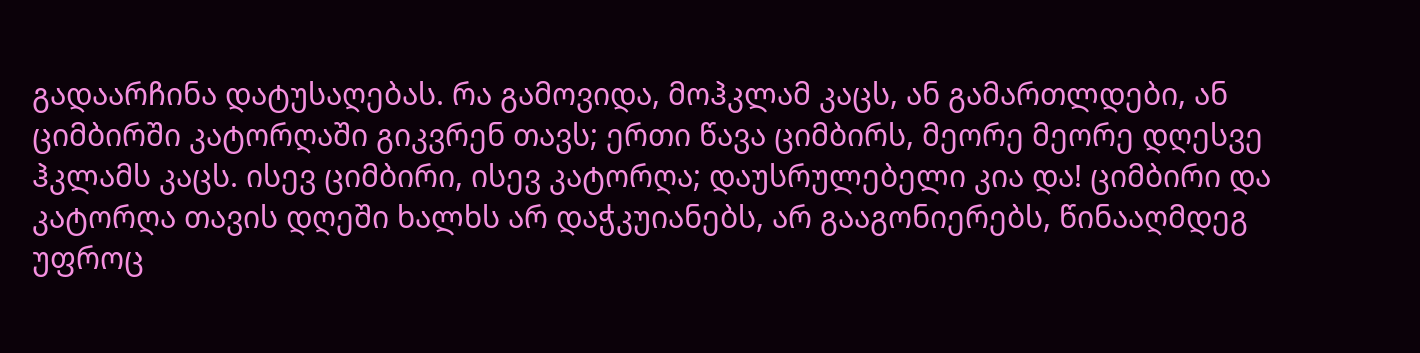გადაარჩინა დატუსაღებას. რა გამოვიდა, მოჰკლამ კაცს, ან გამართლდები, ან ციმბირში კატორღაში გიკვრენ თავს; ერთი წავა ციმბირს, მეორე მეორე დღესვე ჰკლამს კაცს. ისევ ციმბირი, ისევ კატორღა; დაუსრულებელი კია და! ციმბირი და კატორღა თავის დღეში ხალხს არ დაჭკუიანებს, არ გააგონიერებს, წინააღმდეგ უფროც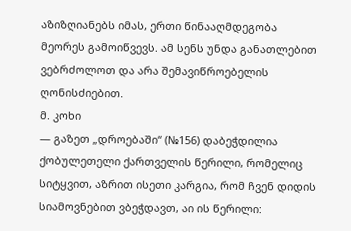აზიზღიანებს იმას, ერთი წინააღმდეგობა მეორეს გამოიწვევს. ამ სენს უნდა განათლებით ვებრძოლოთ და არა შემავიწროებელის ღონისძიებით.
მ. კოხი
— გაზეთ „დროებაში“ (№156) დაბეჭდილია ქობულეთელი ქართველის წერილი, რომელიც სიტყვით, აზრით ისეთი კარგია, რომ ჩვენ დიდის სიამოვნებით ვბეჭდავთ, აი ის წერილი: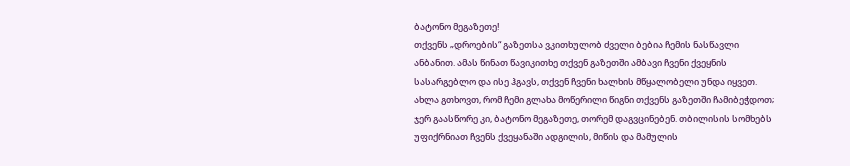ბატონო მეგაზეთე!
თქვენს „დროების“ გაზეთსა ვკითხულობ ძველი ბებია ჩემის ნასწავლი ანბანით. ამას წინათ წავიკითხე თქვენ გაზეთში ამბავი ჩვენი ქვეყნის სასარგებლო და ისე ჰგავს, თქვენ ჩვენი ხალხის მწყალობელი უნდა იყვეთ. ახლა გთხოვთ, რომ ჩემი გლახა მოწერილი წიგნი თქვენს გაზეთში ჩამიბეჭდოთ; ჯერ გაასწორე კი, ბატონო მეგაზეთე, თორემ დაგვცინებენ. თბილისის სომხებს უფიქრნიათ ჩვენს ქვეყანაში ადგილის, მიწის და მამულის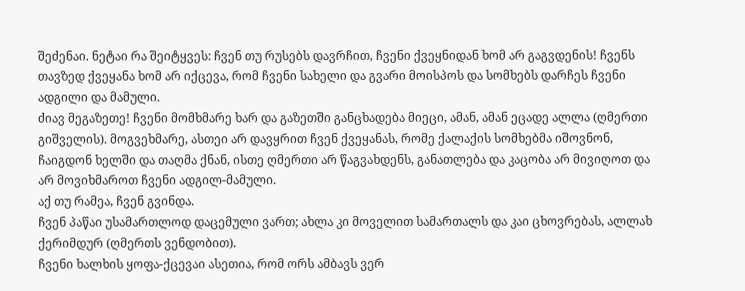შეძენაი. ნეტაი რა შეიტყვეს: ჩვენ თუ რუსებს დავრჩით, ჩვენი ქვეყნიდან ხომ არ გაგვდენის! ჩვენს თავზედ ქვეყანა ხომ არ იქცევა, რომ ჩვენი სახელი და გვარი მოისპოს და სომხებს დარჩეს ჩვენი ადგილი და მამული.
ძიავ მეგაზეთე! ჩვენი მომხმარე ხარ და გაზეთში განცხადება მიეცი, ამან, ამან ეცადე ალლა (ღმერთი გიშველის). მოგვეხმარე, ასთეი არ დავყრით ჩვენ ქვეყანას, რომე ქალაქის სომხებმა იშოვნონ, ჩაიგდონ ხელში და თაღმა ქნან, ისთე ღმერთი არ წაგვახდენს, განათლება და კაცობა არ მივიღოთ და არ მოვიხმაროთ ჩვენი ადგილ-მამული.
აქ თუ რამეა, ჩვენ გვინდა.
ჩვენ პაწაი უსამართლოდ დაცემული ვართ; ახლა კი მოველით სამართალს და კაი ცხოვრებას, ალლახ ქერიმდურ (ღმერთს ვენდობით).
ჩვენი ხალხის ყოფა-ქცევაი ასეთია, რომ ორს ამბავს ვერ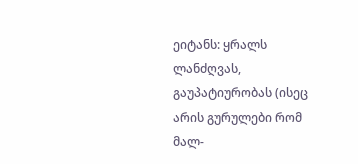ეიტანს: ყრალს ლანძღვას, გაუპატიურობას (ისეც არის გურულები რომ მალ-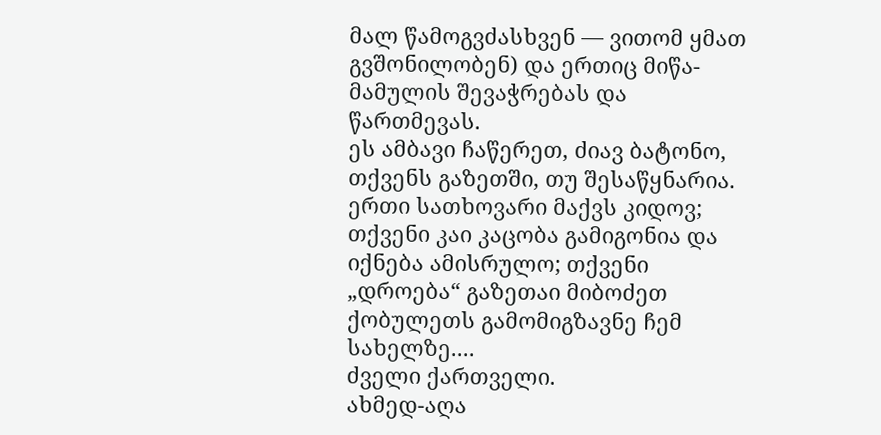მალ წამოგვძასხვენ — ვითომ ყმათ გვშონილობენ) და ერთიც მიწა-მამულის შევაჭრებას და წართმევას.
ეს ამბავი ჩაწერეთ, ძიავ ბატონო, თქვენს გაზეთში, თუ შესაწყნარია.
ერთი სათხოვარი მაქვს კიდოვ; თქვენი კაი კაცობა გამიგონია და იქნება ამისრულო; თქვენი „დროება“ გაზეთაი მიბოძეთ ქობულეთს გამომიგზავნე ჩემ სახელზე....
ძველი ქართველი.
ახმედ-აღა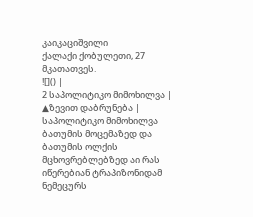კაიკაციშვილი
ქალაქი ქობულეთი, 27 მკათათვეს.
![]() |
2 საპოლიტიკო მიმოხილვა |
▲ზევით დაბრუნება |
საპოლიტიკო მიმოხილვა
ბათუმის მოცემაზედ და ბათუმის ოლქის მცხოვრებლებზედ აი რას იწერებიან ტრაპიზონიდამ ნემეცურს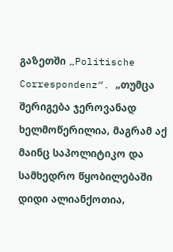გაზეთში „Politische Correspondenz“. „თუმცა შერიგება ჯეროვანად ხელმოწერილია, მაგრამ აქ მაინც საპოლიტიკო და სამხედრო წყობილებაში დიდი ალიანქოთია,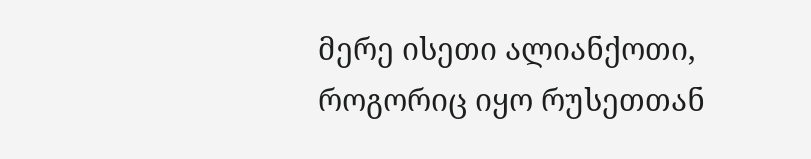მერე ისეთი ალიანქოთი, როგორიც იყო რუსეთთან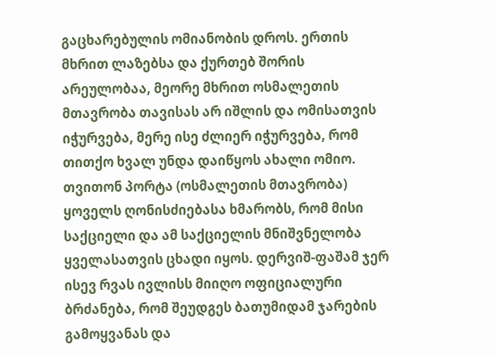გაცხარებულის ომიანობის დროს. ერთის მხრით ლაზებსა და ქურთებ შორის არეულობაა, მეორე მხრით ოსმალეთის მთავრობა თავისას არ იშლის და ომისათვის იჭურვება, მერე ისე ძლიერ იჭურვება, რომ თითქო ხვალ უნდა დაიწყოს ახალი ომიო. თვითონ პორტა (ოსმალეთის მთავრობა) ყოველს ღონისძიებასა ხმარობს, რომ მისი საქციელი და ამ საქციელის მნიშვნელობა ყველასათვის ცხადი იყოს. დერვიშ-ფაშამ ჯერ ისევ რვას ივლისს მიიღო ოფიციალური ბრძანება, რომ შეუდგეს ბათუმიდამ ჯარების გამოყვანას და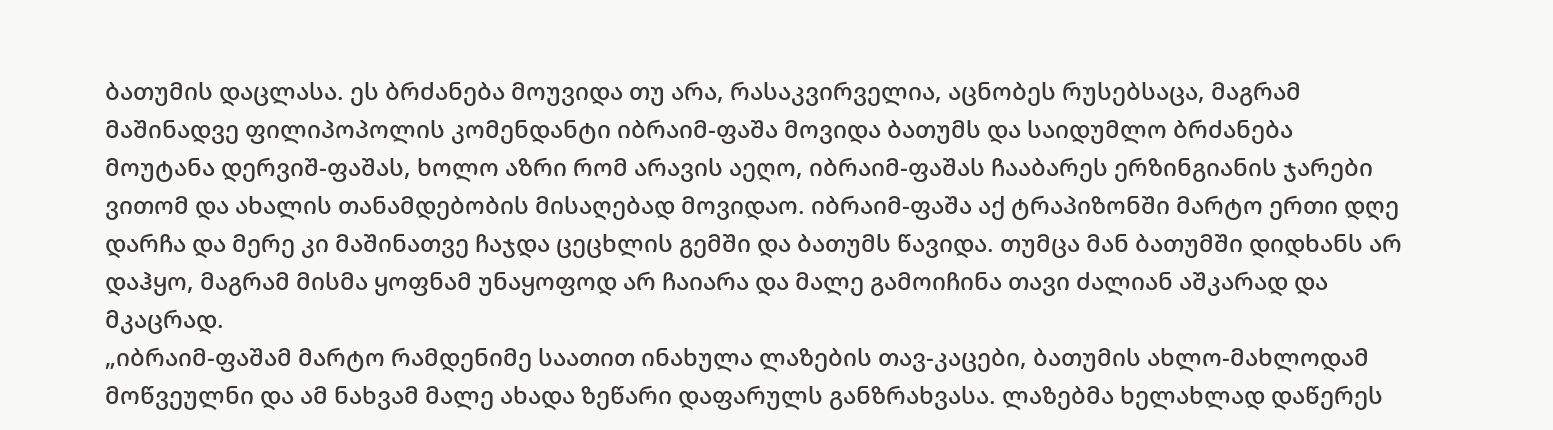ბათუმის დაცლასა. ეს ბრძანება მოუვიდა თუ არა, რასაკვირველია, აცნობეს რუსებსაცა, მაგრამ მაშინადვე ფილიპოპოლის კომენდანტი იბრაიმ-ფაშა მოვიდა ბათუმს და საიდუმლო ბრძანება მოუტანა დერვიშ-ფაშას, ხოლო აზრი რომ არავის აეღო, იბრაიმ-ფაშას ჩააბარეს ერზინგიანის ჯარები ვითომ და ახალის თანამდებობის მისაღებად მოვიდაო. იბრაიმ-ფაშა აქ ტრაპიზონში მარტო ერთი დღე დარჩა და მერე კი მაშინათვე ჩაჯდა ცეცხლის გემში და ბათუმს წავიდა. თუმცა მან ბათუმში დიდხანს არ დაჰყო, მაგრამ მისმა ყოფნამ უნაყოფოდ არ ჩაიარა და მალე გამოიჩინა თავი ძალიან აშკარად და მკაცრად.
„იბრაიმ-ფაშამ მარტო რამდენიმე საათით ინახულა ლაზების თავ-კაცები, ბათუმის ახლო-მახლოდამ მოწვეულნი და ამ ნახვამ მალე ახადა ზეწარი დაფარულს განზრახვასა. ლაზებმა ხელახლად დაწერეს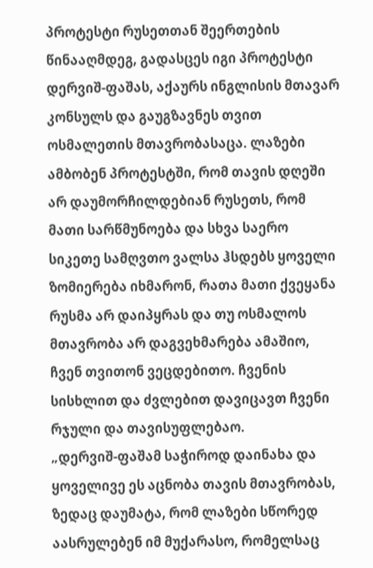პროტესტი რუსეთთან შეერთების წინააღმდეგ, გადასცეს იგი პროტესტი დერვიშ-ფაშას, აქაურს ინგლისის მთავარ კონსულს და გაუგზავნეს თვით ოსმალეთის მთავრობასაცა. ლაზები ამბობენ პროტესტში, რომ თავის დღეში არ დაუმორჩილდებიან რუსეთს, რომ მათი სარწმუნოება და სხვა საერო სიკეთე სამღვთო ვალსა ჰსდებს ყოველი ზომიერება იხმარონ, რათა მათი ქვეყანა რუსმა არ დაიპყრას და თუ ოსმალოს მთავრობა არ დაგვეხმარება ამაშიო, ჩვენ თვითონ ვეცდებითო. ჩვენის სისხლით და ძვლებით დავიცავთ ჩვენი რჯული და თავისუფლებაო.
„დერვიშ-ფაშამ საჭიროდ დაინახა და ყოველივე ეს აცნობა თავის მთავრობას, ზედაც დაუმატა, რომ ლაზები სწორედ აასრულებენ იმ მუქარასო, რომელსაც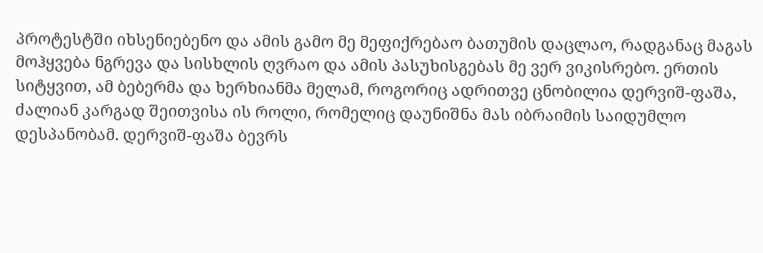პროტესტში იხსენიებენო და ამის გამო მე მეფიქრებაო ბათუმის დაცლაო, რადგანაც მაგას მოჰყვება ნგრევა და სისხლის ღვრაო და ამის პასუხისგებას მე ვერ ვიკისრებო. ერთის სიტყვით, ამ ბებერმა და ხერხიანმა მელამ, როგორიც ადრითვე ცნობილია დერვიშ-ფაშა, ძალიან კარგად შეითვისა ის როლი, რომელიც დაუნიშნა მას იბრაიმის საიდუმლო დესპანობამ. დერვიშ-ფაშა ბევრს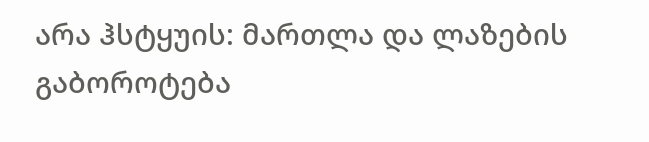არა ჰსტყუის: მართლა და ლაზების გაბოროტება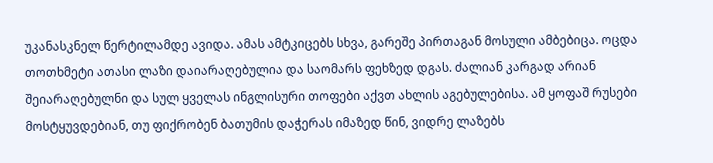უკანასკნელ წერტილამდე ავიდა. ამას ამტკიცებს სხვა, გარეშე პირთაგან მოსული ამბებიცა. ოცდა თოთხმეტი ათასი ლაზი დაიარაღებულია და საომარს ფეხზედ დგას. ძალიან კარგად არიან შეიარაღებულნი და სულ ყველას ინგლისური თოფები აქვთ ახლის აგებულებისა. ამ ყოფაშ რუსები მოსტყუვდებიან, თუ ფიქრობენ ბათუმის დაჭერას იმაზედ წინ, ვიდრე ლაზებს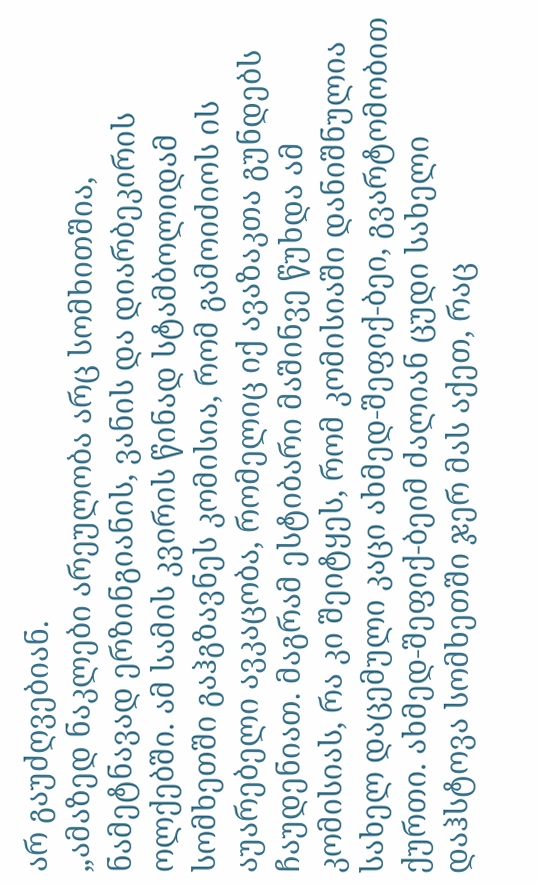არ გაუძღვებიან.
„ამაზედ ნაკლები არეულობა არც სომხითშია, ნამეტნავად ერზინგიანის, ვანის და დიარბეკირის ოლქებში. ამ სამის კვირის წინად სტამბოლიდამ სომხეთში გაჰგზავნეს კომისია, რომ გამოიძიოს ის აუარებელი ავკაცობა, რომელიც იქ ავაზაკთა გუნდებს ჩაუდენიათ. მაგრამ ესტიბარი მაშინვე წუხდა ამ კომისიას, რა კი შეიტყეს, რომ კომისიაში დანიშნულია სახელ დაცემული კაცი ახმედ-შეფიქ-ბეი, გვარტომობით ქურთი. ახმედ-შეფიქ-ბეიმ ძალიან ცუდი სახელი დაჰსტოვა სომხეთში ჯერ მას აქეთ, რაც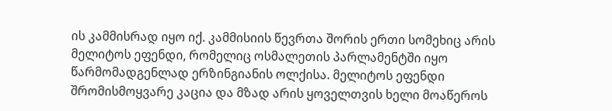ის კამმისრად იყო იქ. კამმისიის წევრთა შორის ერთი სომეხიც არის მელიტოს ეფენდი, რომელიც ოსმალეთის პარლამენტში იყო წარმომადგენლად ერზინგიანის ოლქისა. მელიტოს ეფენდი შრომისმოყვარე კაცია და მზად არის ყოველთვის ხელი მოაწეროს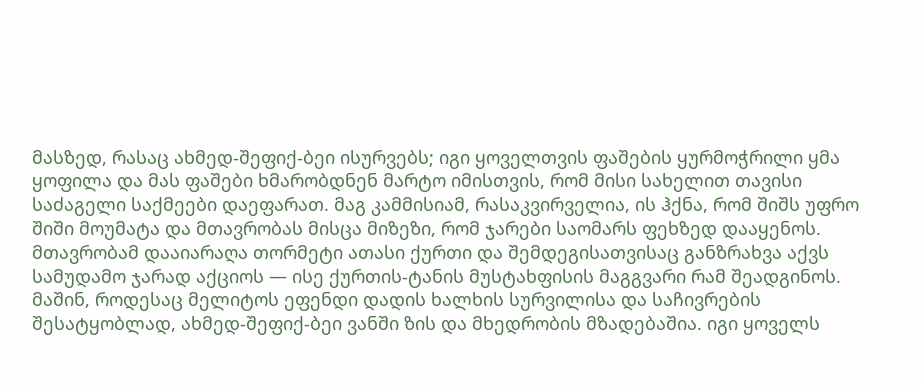მასზედ, რასაც ახმედ-შეფიქ-ბეი ისურვებს; იგი ყოველთვის ფაშების ყურმოჭრილი ყმა ყოფილა და მას ფაშები ხმარობდნენ მარტო იმისთვის, რომ მისი სახელით თავისი საძაგელი საქმეები დაეფარათ. მაგ კამმისიამ, რასაკვირველია, ის ჰქნა, რომ შიშს უფრო შიში მოუმატა და მთავრობას მისცა მიზეზი, რომ ჯარები საომარს ფეხზედ დააყენოს. მთავრობამ დააიარაღა თორმეტი ათასი ქურთი და შემდეგისათვისაც განზრახვა აქვს სამუდამო ჯარად აქციოს — ისე ქურთის-ტანის მუსტახფისის მაგგვარი რამ შეადგინოს. მაშინ, როდესაც მელიტოს ეფენდი დადის ხალხის სურვილისა და საჩივრების შესატყობლად, ახმედ-შეფიქ-ბეი ვანში ზის და მხედრობის მზადებაშია. იგი ყოველს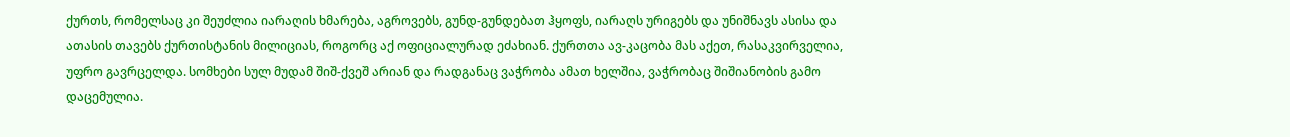ქურთს, რომელსაც კი შეუძლია იარაღის ხმარება, აგროვებს, გუნდ-გუნდებათ ჰყოფს, იარაღს ურიგებს და უნიშნავს ასისა და ათასის თავებს ქურთისტანის მილიციას, როგორც აქ ოფიციალურად ეძახიან. ქურთთა ავ-კაცობა მას აქეთ, რასაკვირველია, უფრო გავრცელდა. სომხები სულ მუდამ შიშ-ქვეშ არიან და რადგანაც ვაჭრობა ამათ ხელშია, ვაჭრობაც შიშიანობის გამო დაცემულია.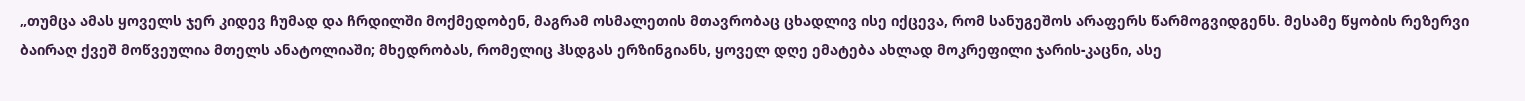„თუმცა ამას ყოველს ჯერ კიდევ ჩუმად და ჩრდილში მოქმედობენ, მაგრამ ოსმალეთის მთავრობაც ცხადლივ ისე იქცევა, რომ სანუგეშოს არაფერს წარმოგვიდგენს. მესამე წყობის რეზერვი ბაირაღ ქვეშ მოწვეულია მთელს ანატოლიაში; მხედრობას, რომელიც ჰსდგას ერზინგიანს, ყოველ დღე ემატება ახლად მოკრეფილი ჯარის-კაცნი, ასე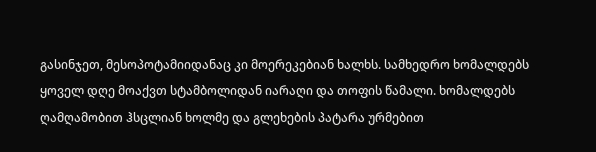გასინჯეთ, მესოპოტამიიდანაც კი მოერეკებიან ხალხს. სამხედრო ხომალდებს ყოველ დღე მოაქვთ სტამბოლიდან იარაღი და თოფის წამალი. ხომალდებს ღამღამობით ჰსცლიან ხოლმე და გლეხების პატარა ურმებით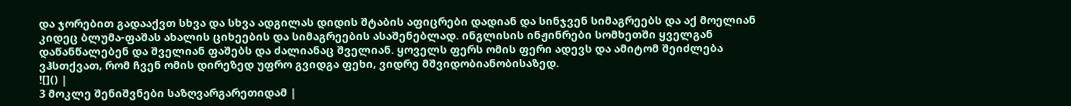და ჯორებით გადააქვთ სხვა და სხვა ადგილას დიდის შტაბის აფიცრები დადიან და სინჯვენ სიმაგრეებს და აქ მოელიან კიდეც ბლუმა-ფაშას ახალის ციხეების და სიმაგრეების ასაშენებლად. ინგლისის ინჟინრები სომხეთში ყველგან დაწანწალებენ და შველიან ფაშებს და ძალიანაც შველიან. ყოველს ფერს ომის ფერი ადევს და ამიტომ შეიძლება ვჰსთქვათ, რომ ჩვენ ომის დირეზედ უფრო გვიდგა ფეხი, ვიდრე მშვიდობიანობისაზედ.
![]() |
3 მოკლე შენიშვნები საზღვარგარეთიდამ |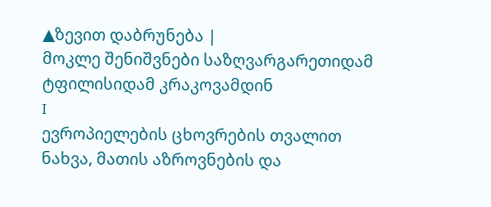▲ზევით დაბრუნება |
მოკლე შენიშვნები საზღვარგარეთიდამ
ტფილისიდამ კრაკოვამდინ
I
ევროპიელების ცხოვრების თვალით ნახვა, მათის აზროვნების და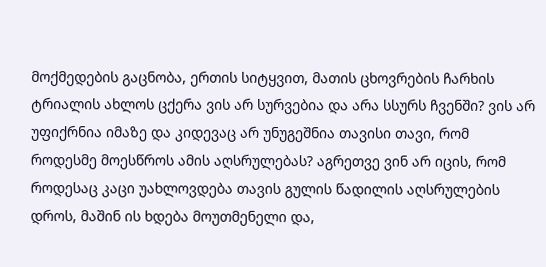მოქმედების გაცნობა, ერთის სიტყვით, მათის ცხოვრების ჩარხის ტრიალის ახლოს ცქერა ვის არ სურვებია და არა სსურს ჩვენში? ვის არ უფიქრნია იმაზე და კიდევაც არ უნუგეშნია თავისი თავი, რომ როდესმე მოესწროს ამის აღსრულებას? აგრეთვე ვინ არ იცის, რომ როდესაც კაცი უახლოვდება თავის გულის წადილის აღსრულების დროს, მაშინ ის ხდება მოუთმენელი და,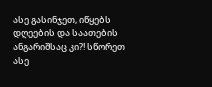ასე გასინჯეთ, იწყებს დღეების და საათების ანგარიშსაც კი?! სწორეთ ასე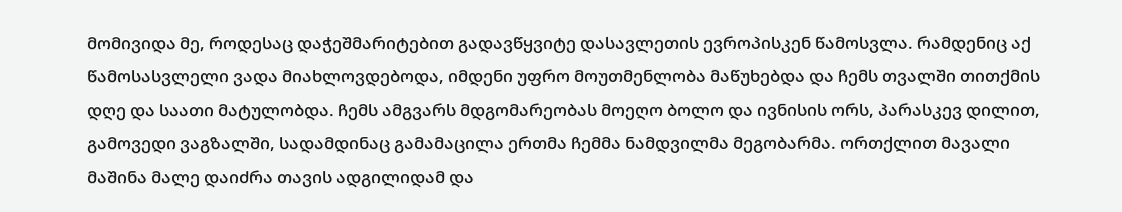მომივიდა მე, როდესაც დაჭეშმარიტებით გადავწყვიტე დასავლეთის ევროპისკენ წამოსვლა. რამდენიც აქ წამოსასვლელი ვადა მიახლოვდებოდა, იმდენი უფრო მოუთმენლობა მაწუხებდა და ჩემს თვალში თითქმის დღე და საათი მატულობდა. ჩემს ამგვარს მდგომარეობას მოეღო ბოლო და ივნისის ორს, პარასკევ დილით, გამოვედი ვაგზალში, სადამდინაც გამამაცილა ერთმა ჩემმა ნამდვილმა მეგობარმა. ორთქლით მავალი მაშინა მალე დაიძრა თავის ადგილიდამ და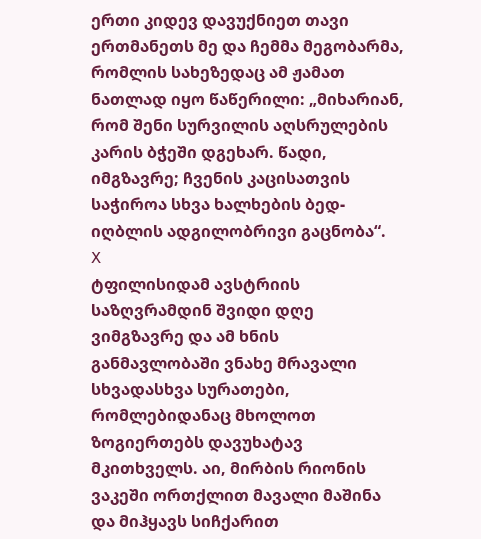ერთი კიდევ დავუქნიეთ თავი ერთმანეთს მე და ჩემმა მეგობარმა, რომლის სახეზედაც ამ ჟამათ ნათლად იყო წაწერილი: „მიხარიან, რომ შენი სურვილის აღსრულების კარის ბჭეში დგეხარ. წადი, იმგზავრე; ჩვენის კაცისათვის საჭიროა სხვა ხალხების ბედ-იღბლის ადგილობრივი გაცნობა“.
X
ტფილისიდამ ავსტრიის საზღვრამდინ შვიდი დღე ვიმგზავრე და ამ ხნის განმავლობაში ვნახე მრავალი სხვადასხვა სურათები, რომლებიდანაც მხოლოთ ზოგიერთებს დავუხატავ მკითხველს. აი, მირბის რიონის ვაკეში ორთქლით მავალი მაშინა და მიჰყავს სიჩქარით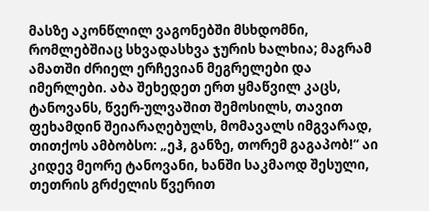მასზე აკონწლილ ვაგონებში მსხდომნი, რომლებშიაც სხვადასხვა ჯურის ხალხია; მაგრამ ამათში ძრიელ ერჩევიან მეგრელები და იმერლები. აბა შეხედეთ ერთ ყმაწვილ კაცს, ტანოვანს, წვერ-ულვაშით შემოსილს, თავით ფეხამდინ შეიარაღებულს, მომავალს იმგვარად, თითქოს ამბობსო: „ეჰ, განზე, თორემ გაგაპობ!“ აი კიდევ მეორე ტანოვანი, ხანში საკმაოდ შესული, თეთრის გრძელის წვერით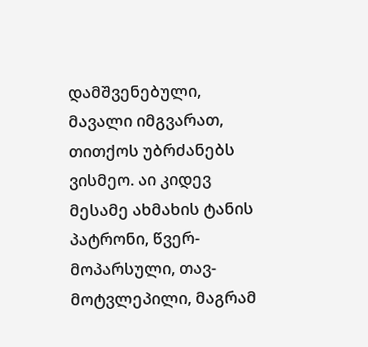დამშვენებული, მავალი იმგვარათ, თითქოს უბრძანებს ვისმეო. აი კიდევ მესამე ახმახის ტანის პატრონი, წვერ-მოპარსული, თავ-მოტვლეპილი, მაგრამ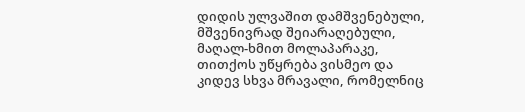დიდის ულვაშით დამშვენებული, მშვენივრად შეიარაღებული, მაღალ-ხმით მოლაპარაკე, თითქოს უწყრება ვისმეო და კიდევ სხვა მრავალი, რომელნიც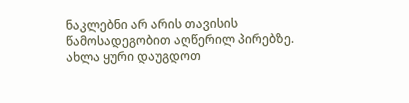ნაკლებნი არ არის თავისის წამოსადეგობით აღწერილ პირებზე. ახლა ყური დაუგდოთ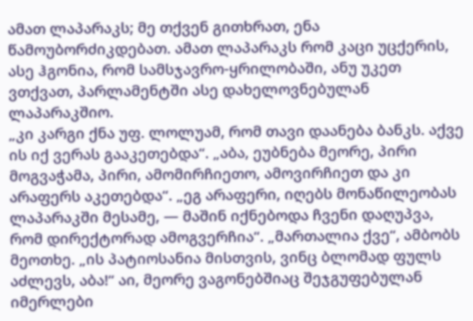ამათ ლაპარაკს; მე თქვენ გითხრათ, ენა წამოუბორძიკდებათ. ამათ ლაპარაკს რომ კაცი უცქერის, ასე ჰგონია, რომ სამსჯავრო-ყრილობაში, ანუ უკეთ ვთქვათ, პარლამენტში ასე დახელოვნებულან ლაპარაკშიო.
„კი კარგი ქნა უფ. ლოლუამ, რომ თავი დაანება ბანკს. აქვე ის იქ ვერას გააკეთებდა“. „აბა, ეუბნება მეორე, პირი მოგვაჭამა, პირი, ამომირჩიეთო, ამოვირჩიეთ და კი არაფერს აკეთებდა“. „ეგ არაფერი, იღებს მონაწილეობას ლაპარაკში მესამე, — მაშინ იქნებოდა ჩვენი დაღუპვა, რომ დირექტორად ამოგვერჩია“. „მართალია ქვე“, ამბობს მეოთხე. „ის პატიოსანია მისთვის, ვინც ბლომად ფულს აძლევს, აბა!“ აი, მეორე ვაგონებშიაც შეჯგუფებულან იმერლები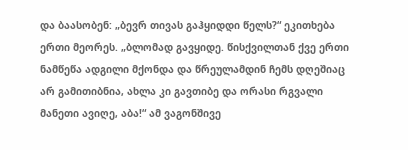და ბაასობენ: „ბევრ თივას გაჰყიდდი წელს?“ ეკითხება ერთი მეორეს. „ბლომად გავყიდე. წისქვილთან ქვე ერთი ნამწეწა ადგილი მქონდა და წრეულამდინ ჩემს დღეშიაც არ გამითიბნია, ახლა კი გავთიბე და ორასი რგვალი მანეთი ავიღე, აბა!“ ამ ვაგონშივე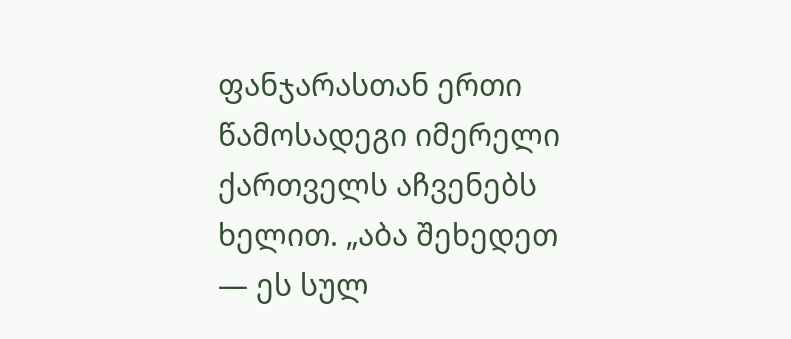ფანჯარასთან ერთი წამოსადეგი იმერელი ქართველს აჩვენებს ხელით. „აბა შეხედეთ — ეს სულ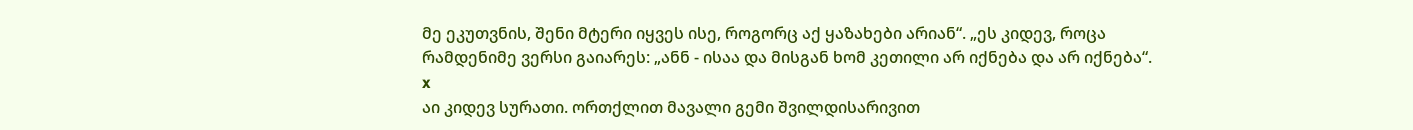მე ეკუთვნის, შენი მტერი იყვეს ისე, როგორც აქ ყაზახები არიან“. „ეს კიდევ, როცა რამდენიმე ვერსი გაიარეს: „ანნ - ისაა და მისგან ხომ კეთილი არ იქნება და არ იქნება“.
x
აი კიდევ სურათი. ორთქლით მავალი გემი შვილდისარივით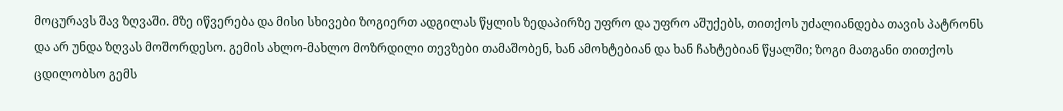მოცურავს შავ ზღვაში. მზე იწვერება და მისი სხივები ზოგიერთ ადგილას წყლის ზედაპირზე უფრო და უფრო აშუქებს, თითქოს უძალიანდება თავის პატრონს და არ უნდა ზღვას მოშორდესო. გემის ახლო-მახლო მოზრდილი თევზები თამაშობენ, ხან ამოხტებიან და ხან ჩახტებიან წყალში; ზოგი მათგანი თითქოს ცდილობსო გემს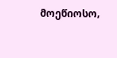მოეწიოსო,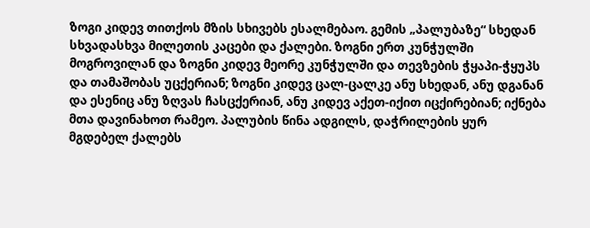ზოგი კიდევ თითქოს მზის სხივებს ესალმებაო. გემის „პალუბაზე“ სხედან სხვადასხვა მილეთის კაცები და ქალები. ზოგნი ერთ კუნჭულში მოგროვილან და ზოგნი კიდევ მეორე კუნჭულში და თევზების ჭყაპი-ჭყუპს და თამაშობას უცქერიან; ზოგნი კიდევ ცალ-ცალკე ანუ სხედან, ანუ დგანან და ესენიც ანუ ზღვას ჩასცქერიან, ანუ კიდევ აქეთ-იქით იცქირებიან; იქნება მთა დავინახოთ რამეო. პალუბის წინა ადგილს, დაჭრილების ყურ მგდებელ ქალებს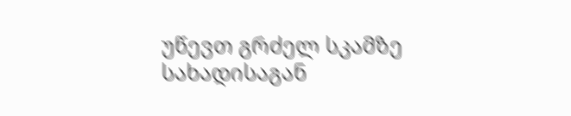უწევთ გრძელ სკამზე სახადისაგან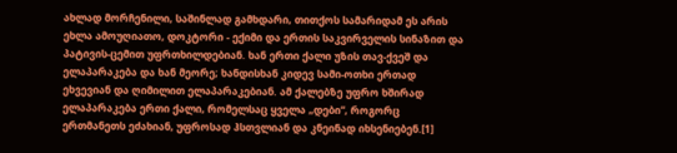ახლად მორჩენილი, საშინლად გამხდარი, თითქოს სამარიდამ ეს არის ეხლა ამოუღიათო, დოკტორი - ექიმი და ერთის საკვირველის სინაზით და პატივის-ცემით უფრთხილდებიან. ხან ერთი ქალი უზის თავ-ქვეშ და ელაპარაკება და ხან მეორე; ხანდისხან კიდევ სამი-ოთხი ერთად ეხვევიან და ღიმილით ელაპარაკებიან. ამ ქალებზე უფრო ხშირად ელაპარაკება ერთი ქალი, რომელსაც ყველა „დები“, როგორც ერთმანეთს ეძახიან, უფროსად ჰსთვლიან და კნეინად იხსენიებენ.[1]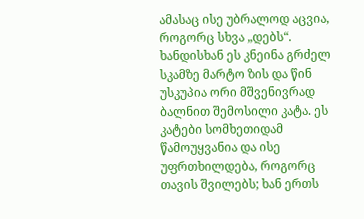ამასაც ისე უბრალოდ აცვია, როგორც სხვა „დებს“. ხანდისხან ეს კნეინა გრძელ სკამზე მარტო ზის და წინ უსკუპია ორი მშვენივრად ბალნით შემოსილი კატა. ეს კატები სომხეთიდამ წამოუყვანია და ისე უფრთხილდება, როგორც თავის შვილებს; ხან ერთს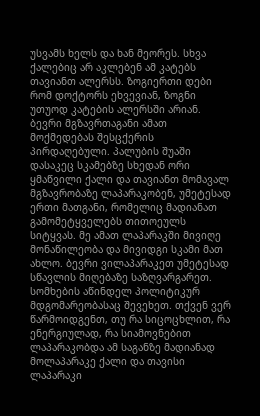უსვამს ხელს და ხან მეორეს. სხვა ქალებიც არ აკლებენ ამ კატებს თავიანთ ალერსს. ზოგიერთი დები რომ დოქტორს ეხვევიან, ზოგნი უთუოდ კატების ალერსში არიან. ბევრი მგზავრთაგანი ამათ მოქმედებას შესცქერის პირდაღებული. პალუბის შუაში დასაკეც სკამებზე სხედან ორი ყმაწვილი ქალი და თავიანთ მომავალ მგზავრობაზე ლაპარაკობენ, უმეტესად ერთი მათგანი, რომელიც მადიანათ გამომეტყველებს თითოეულს სიტყვას. მე ამათ ლაპარაკში მივიღე მონაწილეობა და მივიდგი სკამი მათ ახლო. ბევრი ვილაპარაკეთ უმეტესად სწავლის მიღებაზე საზღვარგარეთ. სომხების აწინდელ პოლიტიკურ მდგომარეობასაც შევეხეთ. თქვენ ვერ წარმოიდგენთ, თუ რა სიცოცხლით, რა ენერგიულად, რა სიამოვნებით ლაპარაკობდა ამ საგანზე მადიანად მოლაპარაკე ქალი და თავისი ლაპარაკი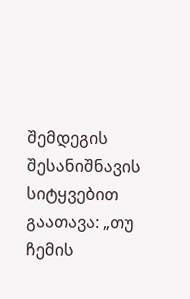შემდეგის შესანიშნავის სიტყვებით გაათავა: „თუ ჩემის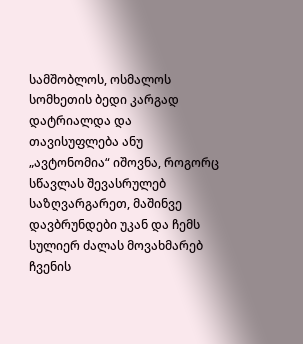სამშობლოს, ოსმალოს სომხეთის ბედი კარგად დატრიალდა და თავისუფლება ანუ „ავტონომია“ იშოვნა, როგორც სწავლას შევასრულებ საზღვარგარეთ, მაშინვე დავბრუნდები უკან და ჩემს სულიერ ძალას მოვახმარებ ჩვენის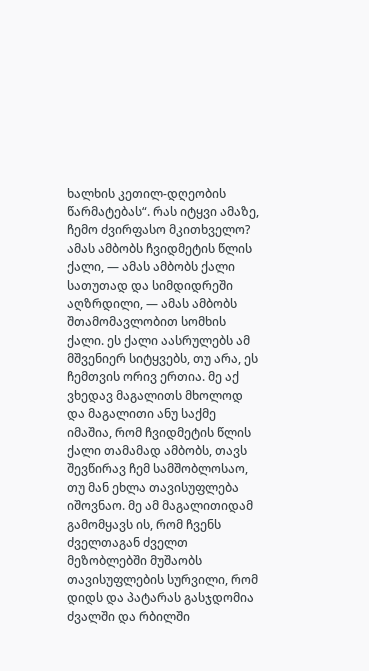ხალხის კეთილ-დღეობის წარმატებას“. რას იტყვი ამაზე, ჩემო ძვირფასო მკითხველო? ამას ამბობს ჩვიდმეტის წლის ქალი, — ამას ამბობს ქალი სათუთად და სიმდიდრეში აღზრდილი, — ამას ამბობს შთამომავლობით სომხის ქალი. ეს ქალი აასრულებს ამ მშვენიერ სიტყვებს, თუ არა, ეს ჩემთვის ორივ ერთია. მე აქ ვხედავ მაგალითს მხოლოდ და მაგალითი ანუ საქმე იმაშია, რომ ჩვიდმეტის წლის ქალი თამამად ამბობს, თავს შევწირავ ჩემ სამშობლოსაო, თუ მან ეხლა თავისუფლება იშოვნაო. მე ამ მაგალითიდამ გამომყავს ის, რომ ჩვენს ძველთაგან ძველთ მეზობლებში მუშაობს თავისუფლების სურვილი, რომ დიდს და პატარას გასჯდომია ძვალში და რბილში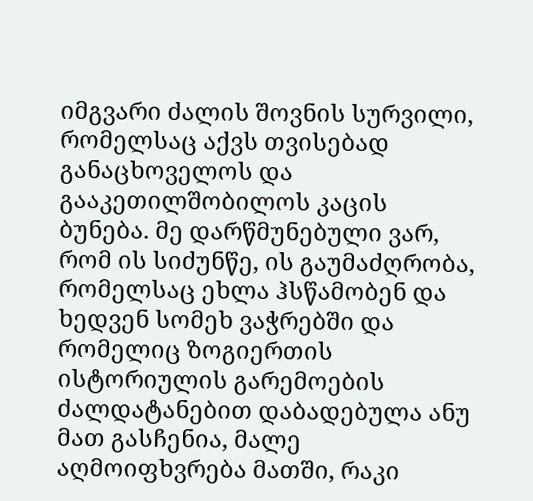იმგვარი ძალის შოვნის სურვილი, რომელსაც აქვს თვისებად განაცხოველოს და გააკეთილშობილოს კაცის ბუნება. მე დარწმუნებული ვარ, რომ ის სიძუნწე, ის გაუმაძღრობა, რომელსაც ეხლა ჰსწამობენ და ხედვენ სომეხ ვაჭრებში და რომელიც ზოგიერთის ისტორიულის გარემოების ძალდატანებით დაბადებულა ანუ მათ გასჩენია, მალე აღმოიფხვრება მათში, რაკი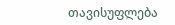თავისუფლება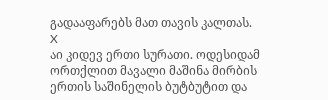გადააფარებს მათ თავის კალთას.
X
აი კიდევ ერთი სურათი. ოდესიდამ ორთქლით მავალი მაშინა მირბის ერთის საშინელის ბუტბუტით და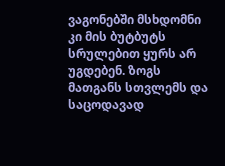ვაგონებში მსხდომნი კი მის ბუტბუტს სრულებით ყურს არ უგდებენ. ზოგს მათგანს სთვლემს და საცოდავად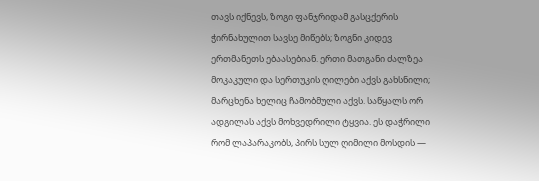თავს იქნევს, ზოგი ფანჯრიდამ გასცქერის ჭირნახულით სავსე მიწებს; ზოგნი კიდევ ერთმანეთს ებაასებიან. ერთი მათგანი ძალზეა მოკაკული და სერთუკის ღილები აქვს გახსნილი; მარცხენა ხელიც ჩამობმული აქვს. საწყალს ორ ადგილას აქვს მოხვედრილი ტყვია. ეს დაჭრილი რომ ლაპარაკობს, პირს სულ ღიმილი მოსდის —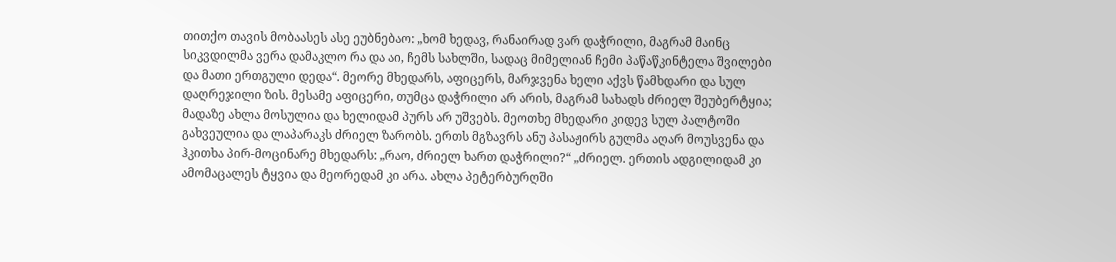თითქო თავის მობაასეს ასე ეუბნებაო: „ხომ ხედავ, რანაირად ვარ დაჭრილი, მაგრამ მაინც სიკვდილმა ვერა დამაკლო რა და აი, ჩემს სახლში, სადაც მიმელიან ჩემი პაწაწკინტელა შვილები და მათი ერთგული დედა“. მეორე მხედარს, აფიცერს, მარჯვენა ხელი აქვს წამხდარი და სულ დაღრეჯილი ზის. მესამე აფიცერი, თუმცა დაჭრილი არ არის, მაგრამ სახადს ძრიელ შეუბერტყია; მადაზე ახლა მოსულია და ხელიდამ პურს არ უშვებს. მეოთხე მხედარი კიდევ სულ პალტოში გახვეულია და ლაპარაკს ძრიელ ზარობს. ერთს მგზავრს ანუ პასაჟირს გულმა აღარ მოუსვენა და ჰკითხა პირ-მოცინარე მხედარს: „რაო, ძრიელ ხართ დაჭრილი?“ „ძრიელ. ერთის ადგილიდამ კი ამომაცალეს ტყვია და მეორედამ კი არა. ახლა პეტერბურღში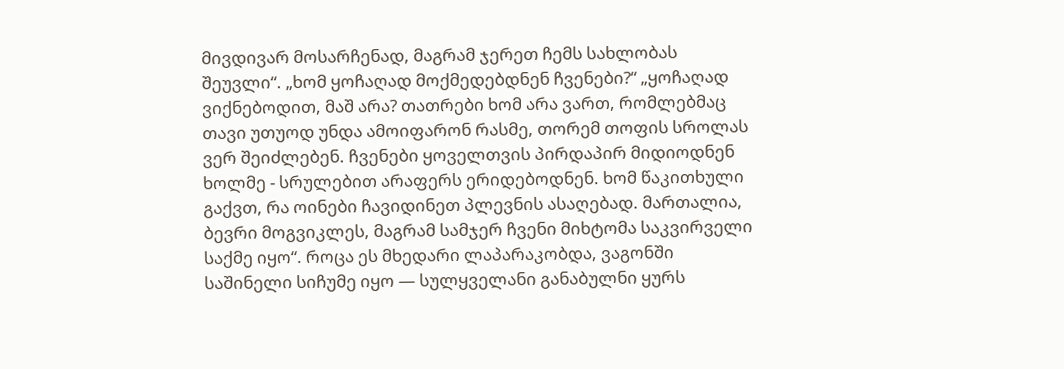მივდივარ მოსარჩენად, მაგრამ ჯერეთ ჩემს სახლობას შეუვლი“. „ხომ ყოჩაღად მოქმედებდნენ ჩვენები?“ „ყოჩაღად ვიქნებოდით, მაშ არა? თათრები ხომ არა ვართ, რომლებმაც თავი უთუოდ უნდა ამოიფარონ რასმე, თორემ თოფის სროლას ვერ შეიძლებენ. ჩვენები ყოველთვის პირდაპირ მიდიოდნენ ხოლმე - სრულებით არაფერს ერიდებოდნენ. ხომ წაკითხული გაქვთ, რა ოინები ჩავიდინეთ პლევნის ასაღებად. მართალია, ბევრი მოგვიკლეს, მაგრამ სამჯერ ჩვენი მიხტომა საკვირველი საქმე იყო“. როცა ეს მხედარი ლაპარაკობდა, ვაგონში საშინელი სიჩუმე იყო — სულყველანი განაბულნი ყურს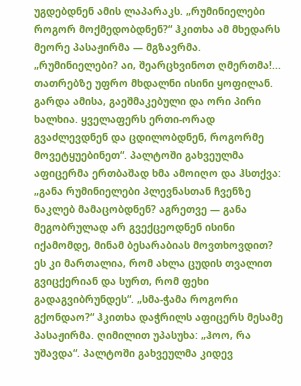უგდებდნენ ამის ლაპარაკს. „რუმინიელები როგორ მოქმედობდნენ?“ ჰკითხა ამ მხედარს მეორე პასაჟირმა — მგზავრმა. „რუმინიელები? აი, შეარცხვინოთ ღმერთმა!... თათრებზე უფრო მხდალნი ისინი ყოფილან. გარდა ამისა, გაეშმაკებული და ორი პირი ხალხია. ყველაფერს ერთი-ორად გვაძლევდნენ და ცდილობდნენ, როგორმე მოვეტყუებინეთ“. პალტოში გახვეულმა აფიცერმა ერთბაშად ხმა ამოიღო და ჰსთქვა: „განა რუმინიელები პლევნასთან ჩვენზე ნაკლებ მამაცობდნენ? აგრეთვე — განა მეგობრულად არ გვექცეოდნენ ისინი იქამომდე, მინამ ბესარაბიას მოვთხოვდით? ეს კი მართალია, რომ ახლა ცუდის თვალით გვიცქერიან და სურთ, რომ ფეხი გადაგვიბრუნდეს“. „სმა-ჭამა როგორი გქონდაო?“ ჰკითხა დაჭრილს აფიცერს მესამე პასაჟირმა. ღიმილით უპასუხა: „ჰოო, რა უშავდა“. პალტოში გახვეულმა კიდევ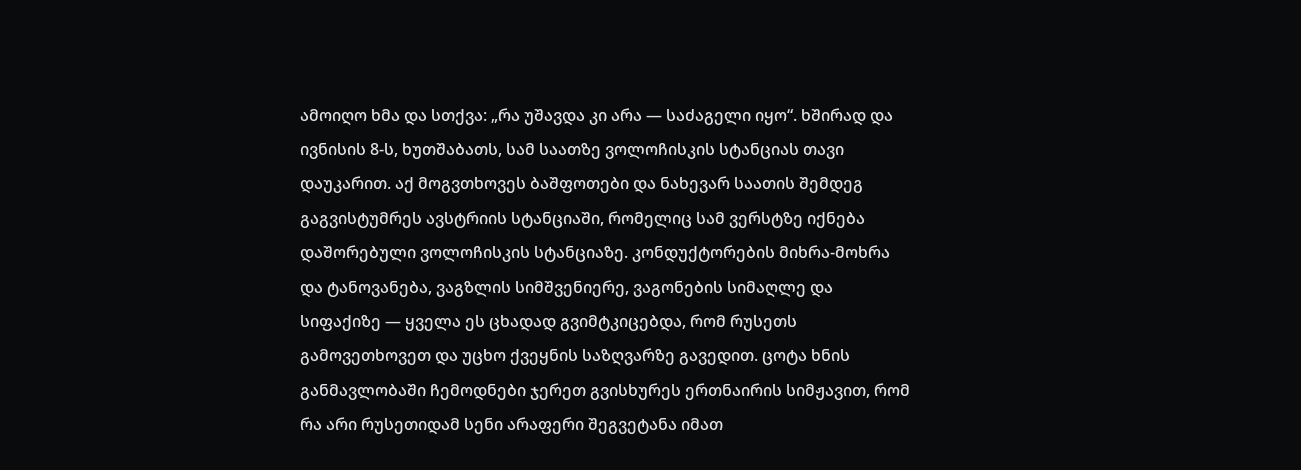ამოიღო ხმა და სთქვა: „რა უშავდა კი არა — საძაგელი იყო“. ხშირად და ივნისის 8-ს, ხუთშაბათს, სამ საათზე ვოლოჩისკის სტანციას თავი დაუკარით. აქ მოგვთხოვეს ბაშფოთები და ნახევარ საათის შემდეგ გაგვისტუმრეს ავსტრიის სტანციაში, რომელიც სამ ვერსტზე იქნება დაშორებული ვოლოჩისკის სტანციაზე. კონდუქტორების მიხრა-მოხრა და ტანოვანება, ვაგზლის სიმშვენიერე, ვაგონების სიმაღლე და სიფაქიზე — ყველა ეს ცხადად გვიმტკიცებდა, რომ რუსეთს გამოვეთხოვეთ და უცხო ქვეყნის საზღვარზე გავედით. ცოტა ხნის განმავლობაში ჩემოდნები ჯერეთ გვისხურეს ერთნაირის სიმჟავით, რომ რა არი რუსეთიდამ სენი არაფერი შეგვეტანა იმათ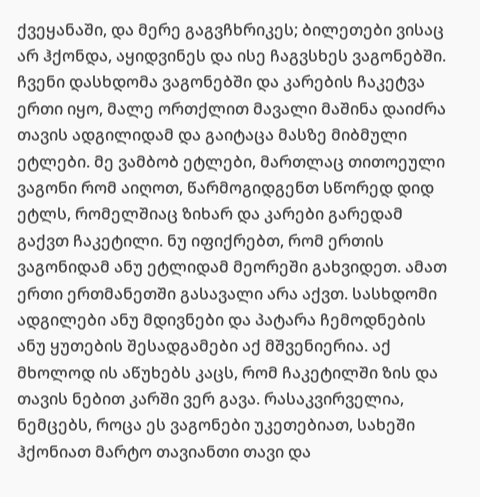ქვეყანაში, და მერე გაგვჩხრიკეს; ბილეთები ვისაც არ ჰქონდა, აყიდვინეს და ისე ჩაგვსხეს ვაგონებში. ჩვენი დასხდომა ვაგონებში და კარების ჩაკეტვა ერთი იყო, მალე ორთქლით მავალი მაშინა დაიძრა თავის ადგილიდამ და გაიტაცა მასზე მიბმული ეტლები. მე ვამბობ ეტლები, მართლაც თითოეული ვაგონი რომ აიღოთ, წარმოგიდგენთ სწორედ დიდ ეტლს, რომელშიაც ზიხარ და კარები გარედამ გაქვთ ჩაკეტილი. ნუ იფიქრებთ, რომ ერთის ვაგონიდამ ანუ ეტლიდამ მეორეში გახვიდეთ. ამათ ერთი ერთმანეთში გასავალი არა აქვთ. სასხდომი ადგილები ანუ მდივნები და პატარა ჩემოდნების ანუ ყუთების შესადგამები აქ მშვენიერია. აქ მხოლოდ ის აწუხებს კაცს, რომ ჩაკეტილში ზის და თავის ნებით კარში ვერ გავა. რასაკვირველია, ნემცებს, როცა ეს ვაგონები უკეთებიათ, სახეში ჰქონიათ მარტო თავიანთი თავი და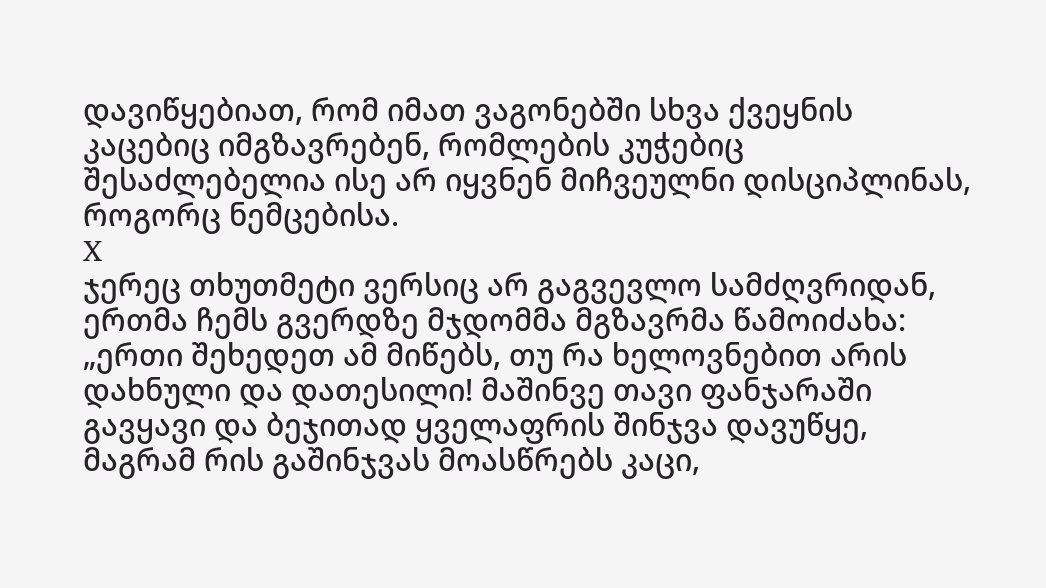დავიწყებიათ, რომ იმათ ვაგონებში სხვა ქვეყნის კაცებიც იმგზავრებენ, რომლების კუჭებიც შესაძლებელია ისე არ იყვნენ მიჩვეულნი დისციპლინას, როგორც ნემცებისა.
X
ჯერეც თხუთმეტი ვერსიც არ გაგვევლო სამძღვრიდან, ერთმა ჩემს გვერდზე მჯდომმა მგზავრმა წამოიძახა: „ერთი შეხედეთ ამ მიწებს, თუ რა ხელოვნებით არის დახნული და დათესილი! მაშინვე თავი ფანჯარაში გავყავი და ბეჯითად ყველაფრის შინჯვა დავუწყე, მაგრამ რის გაშინჯვას მოასწრებს კაცი,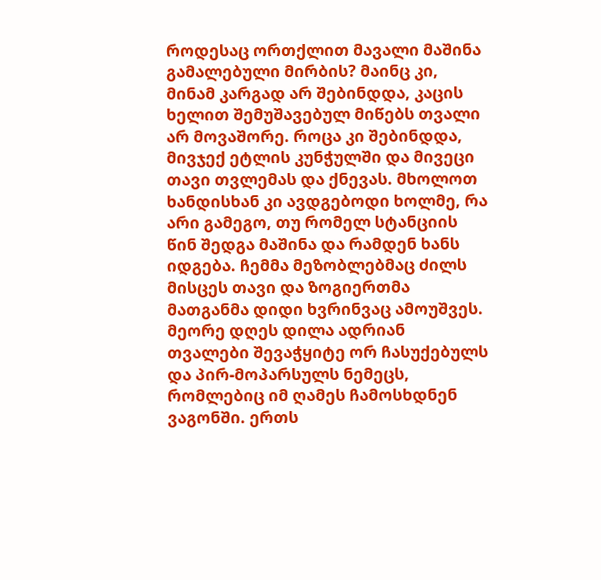როდესაც ორთქლით მავალი მაშინა გამალებული მირბის? მაინც კი, მინამ კარგად არ შებინდდა, კაცის ხელით შემუშავებულ მიწებს თვალი არ მოვაშორე. როცა კი შებინდდა, მივჯექ ეტლის კუნჭულში და მივეცი თავი თვლემას და ქნევას. მხოლოთ ხანდისხან კი ავდგებოდი ხოლმე, რა არი გამეგო, თუ რომელ სტანციის წინ შედგა მაშინა და რამდენ ხანს იდგება. ჩემმა მეზობლებმაც ძილს მისცეს თავი და ზოგიერთმა მათგანმა დიდი ხვრინვაც ამოუშვეს. მეორე დღეს დილა ადრიან თვალები შევაჭყიტე ორ ჩასუქებულს და პირ-მოპარსულს ნემეცს, რომლებიც იმ ღამეს ჩამოსხდნენ ვაგონში. ერთს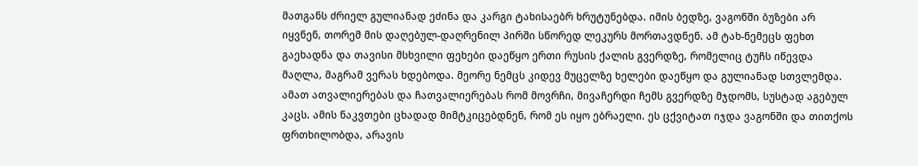მათგანს ძრიელ გულიანად ეძინა და კარგი ტახისაებრ ხრუტუნებდა. იმის ბედზე, ვაგონში ბუზები არ იყვნენ, თორემ მის დაღებულ-დაღრენილ პირში სწორედ ლეკურს მორთავდნენ. ამ ტახ-ნემეცს ფეხთ გაეხადნა და თავისი მსხვილი ფეხები დაეწყო ერთი რუსის ქალის გვერდზე, რომელიც ტუჩს იწევდა მაღლა, მაგრამ ვერას ხდებოდა. მეორე ნემცს კიდევ მუცელზე ხელები დაეწყო და გულიანად სთვლემდა. ამათ ათვალიერებას და ჩათვალიერებას რომ მოვრჩი, მივაჩერდი ჩემს გვერდზე მჯდომს, სუსტად აგებულ კაცს. ამის ნაკვთები ცხადად მიმტკიცებდნენ, რომ ეს იყო ებრაელი. ეს ცქვიტათ იჯდა ვაგონში და თითქოს ფრთხილობდა, არავის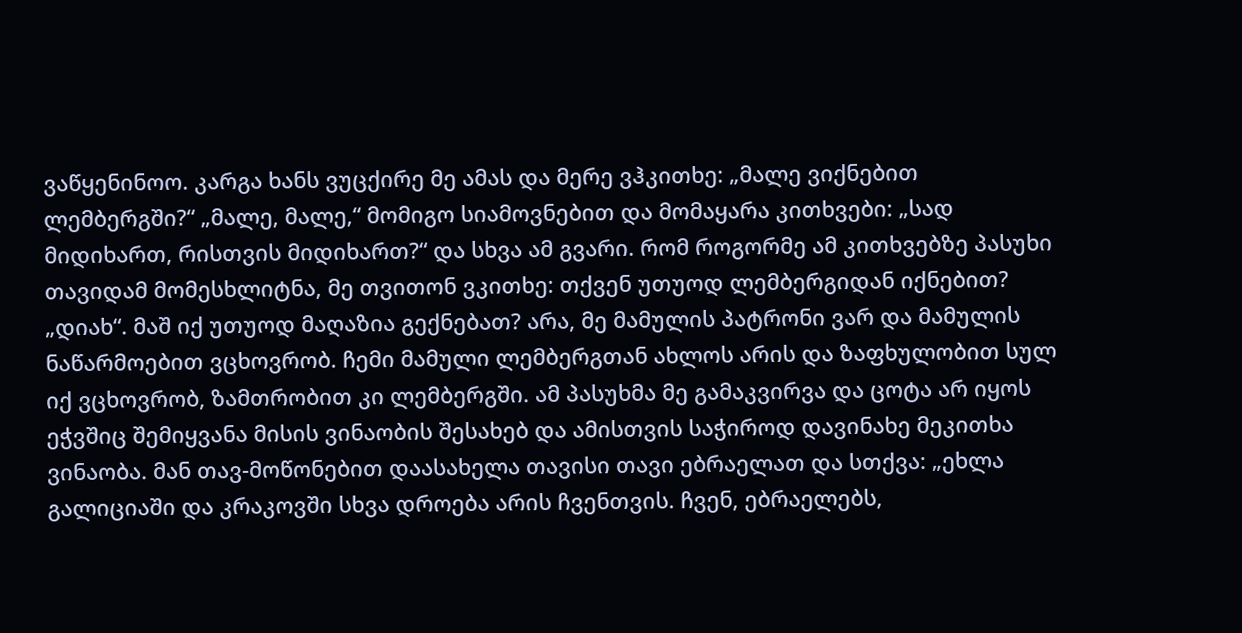ვაწყენინოო. კარგა ხანს ვუცქირე მე ამას და მერე ვჰკითხე: „მალე ვიქნებით ლემბერგში?“ „მალე, მალე,“ მომიგო სიამოვნებით და მომაყარა კითხვები: „სად მიდიხართ, რისთვის მიდიხართ?“ და სხვა ამ გვარი. რომ როგორმე ამ კითხვებზე პასუხი თავიდამ მომესხლიტნა, მე თვითონ ვკითხე: თქვენ უთუოდ ლემბერგიდან იქნებით? „დიახ“. მაშ იქ უთუოდ მაღაზია გექნებათ? არა, მე მამულის პატრონი ვარ და მამულის ნაწარმოებით ვცხოვრობ. ჩემი მამული ლემბერგთან ახლოს არის და ზაფხულობით სულ იქ ვცხოვრობ, ზამთრობით კი ლემბერგში. ამ პასუხმა მე გამაკვირვა და ცოტა არ იყოს ეჭვშიც შემიყვანა მისის ვინაობის შესახებ და ამისთვის საჭიროდ დავინახე მეკითხა ვინაობა. მან თავ-მოწონებით დაასახელა თავისი თავი ებრაელათ და სთქვა: „ეხლა გალიციაში და კრაკოვში სხვა დროება არის ჩვენთვის. ჩვენ, ებრაელებს,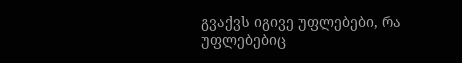გვაქვს იგივე უფლებები, რა უფლებებიც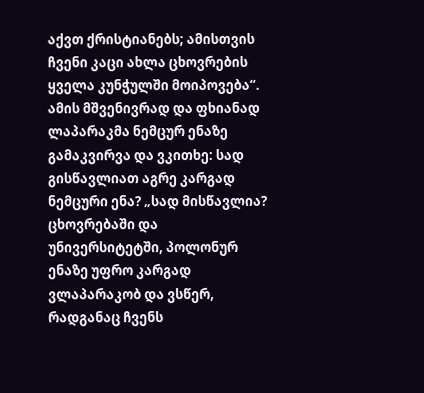აქვთ ქრისტიანებს; ამისთვის ჩვენი კაცი ახლა ცხოვრების ყველა კუნჭულში მოიპოვება“. ამის მშვენივრად და ფხიანად ლაპარაკმა ნემცურ ენაზე გამაკვირვა და ვკითხე: სად გისწავლიათ აგრე კარგად ნემცური ენა? „სად მისწავლია? ცხოვრებაში და უნივერსიტეტში, პოლონურ ენაზე უფრო კარგად ვლაპარაკობ და ვსწერ, რადგანაც ჩვენს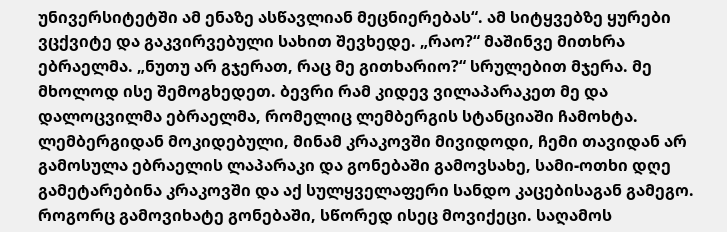უნივერსიტეტში ამ ენაზე ასწავლიან მეცნიერებას“. ამ სიტყვებზე ყურები ვცქვიტე და გაკვირვებული სახით შევხედე. „რაო?“ მაშინვე მითხრა ებრაელმა. „ნუთუ არ გჯერათ, რაც მე გითხარიო?“ სრულებით მჯერა. მე მხოლოდ ისე შემოგხედეთ. ბევრი რამ კიდევ ვილაპარაკეთ მე და დალოცვილმა ებრაელმა, რომელიც ლემბერგის სტანციაში ჩამოხტა. ლემბერგიდან მოკიდებული, მინამ კრაკოვში მივიდოდი, ჩემი თავიდან არ გამოსულა ებრაელის ლაპარაკი და გონებაში გამოვსახე, სამი-ოთხი დღე გამეტარებინა კრაკოვში და აქ სულყველაფერი სანდო კაცებისაგან გამეგო. როგორც გამოვიხატე გონებაში, სწორედ ისეც მოვიქეცი. საღამოს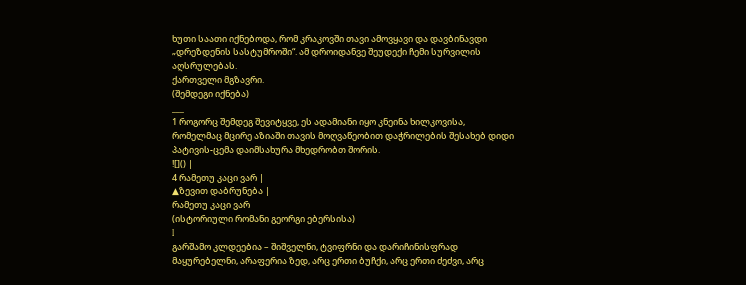ხუთი საათი იქნებოდა, რომ კრაკოვში თავი ამოვყავი და დავბინავდი „დრეზდენის სასტუმროში“. ამ დროიდანვე შეუდექი ჩემი სურვილის აღსრულებას.
ქართველი მგზავრი.
(შემდეგი იქნება)
___
1 როგორც შემდეგ შევიტყვე, ეს ადამიანი იყო კნეინა ხილკოვისა, რომელმაც მცირე აზიაში თავის მოღვაწეობით დაჭრილების შესახებ დიდი პატივის-ცემა დაიმსახურა მხედრობთ შორის.
![]() |
4 რამეთუ კაცი ვარ |
▲ზევით დაბრუნება |
რამეთუ კაცი ვარ
(ისტორიული რომანი გეორგი ებერსისა)
I
გარშამო კლდეებია – შიშველნი, ტვიფრნი და დარიჩინისფრად მაყურებელნი, არაფერია ზედ, არც ერთი ბუჩქი, არც ერთი ძეძვი, არც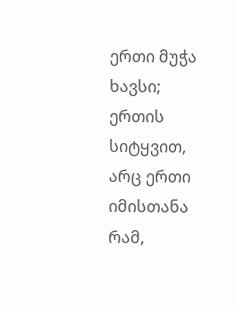ერთი მუჭა ხავსი; ერთის სიტყვით, არც ერთი იმისთანა რამ,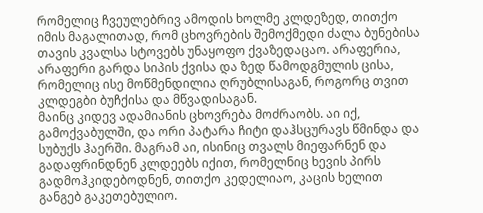რომელიც ჩვეულებრივ ამოდის ხოლმე კლდეზედ, თითქო იმის მაგალითად, რომ ცხოვრების შემოქმედი ძალა ბუნებისა თავის კვალსა სტოვებს უნაყოფო ქვაზედაცაო. არაფერია, არაფერი გარდა სიპის ქვისა და ზედ წამოდგმულის ცისა, რომელიც ისე მოწმენდილია ღრუბლისაგან, როგორც თვით კლდეგბი ბუჩქისა და მწვადისაგან.
მაინც კიდევ ადამიანის ცხოვრება მოძრაობს. აი იქ, გამოქვაბულში, და ორი პატარა ჩიტი დაჰსცურავს წმინდა და სუბუქს ჰაერში. მაგრამ აი, ისინიც თვალს მიეფარნენ და გადაფრინდნენ კლდეებს იქით, რომელნიც ხევის პირს გადმოჰკიდებოდნენ, თითქო კედელიაო, კაცის ხელით განგებ გაკეთებულიო.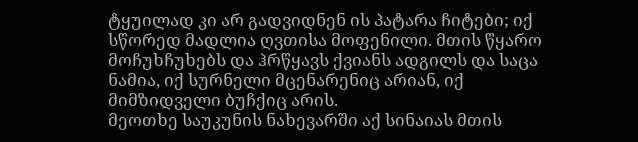ტყუილად კი არ გადვიდნენ ის პატარა ჩიტები; იქ სწორედ მადლია ღვთისა მოფენილი. მთის წყარო მოჩუხჩუხებს და ჰრწყავს ქვიანს ადგილს და საცა ნამია, იქ სურნელი მცენარენიც არიან, იქ მიმზიდველი ბუჩქიც არის.
მეოთხე საუკუნის ნახევარში აქ სინაიას მთის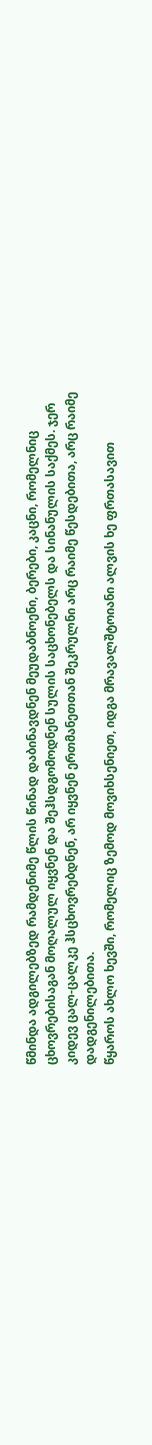წმინდა ადგილებზედ რამდენიმე წლის წინად დაბინავდნენ მეუდაბნოენი, ბერები, კაცნი, რომელნიც ცხოვრებისაგან მოღალულ იყვნენ და შეჰსდგომოდნენ სულის საცხონებელს და სინანულის საქმეს. ჯერ კიდევ ცალ-ცალკე ჰსცხოვრებდნენ, არ იყვნენ ერთმანეთთან შეკრულნი არც რაიმე წესდებითა, არც რაიმე დადგენილებითა.
წყაროს ახლო ხევში, რომელიც ზემოდ მოვიხსენიეთ, იდგა მრავალშტოიანი ალვის ხე ფრთასავით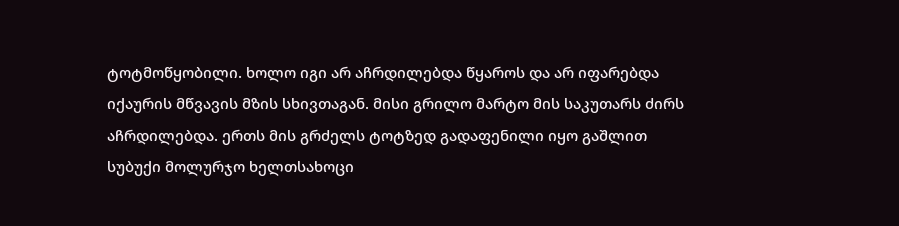ტოტმოწყობილი. ხოლო იგი არ აჩრდილებდა წყაროს და არ იფარებდა იქაურის მწვავის მზის სხივთაგან. მისი გრილო მარტო მის საკუთარს ძირს აჩრდილებდა. ერთს მის გრძელს ტოტზედ გადაფენილი იყო გაშლით სუბუქი მოლურჯო ხელთსახოცი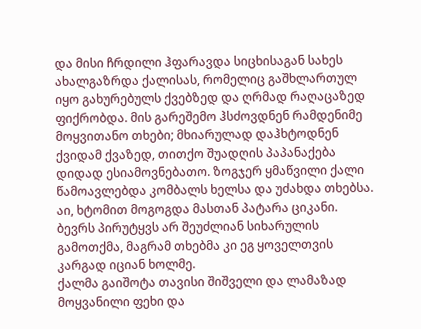და მისი ჩრდილი ჰფარავდა სიცხისაგან სახეს ახალგაზრდა ქალისას, რომელიც გაშხლართულ იყო გახურებულს ქვებზედ და ღრმად რაღაცაზედ ფიქრობდა. მის გარეშემო ჰსძოვდნენ რამდენიმე მოყვითანო თხები; მხიარულად დაჰხტოდნენ ქვიდამ ქვაზედ, თითქო შუადღის პაპანაქება დიდად ესიამოვნებათო. ზოგჯერ ყმაწვილი ქალი წამოავლებდა კომბალს ხელსა და უძახდა თხებსა. აი, ხტომით მოგოგდა მასთან პატარა ციკანი. ბევრს პირუტყვს არ შეუძლიან სიხარულის გამოთქმა, მაგრამ თხებმა კი ეგ ყოველთვის კარგად იციან ხოლმე.
ქალმა გაიშოტა თავისი შიშველი და ლამაზად მოყვანილი ფეხი და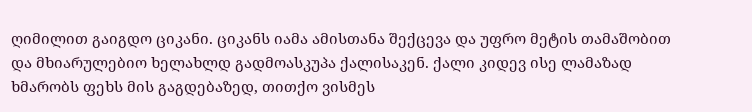ღიმილით გაიგდო ციკანი. ციკანს იამა ამისთანა შექცევა და უფრო მეტის თამაშობით და მხიარულებიო ხელახლდ გადმოასკუპა ქალისაკენ. ქალი კიდევ ისე ლამაზად ხმარობს ფეხს მის გაგდებაზედ, თითქო ვისმეს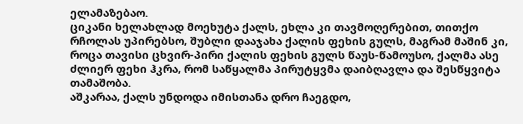ელამაზებაო.
ციკანი ხელახლად მოეხუტა ქალს, ეხლა კი თავმოღერებით, თითქო რჩოლას უპირებსო, შუბლი დააჯახა ქალის ფეხის გულს, მაგრამ მაშინ კი, როცა თავისი ცხვირ-პირი ქალის ფეხის გულს წაუს-წამოუსო, ქალმა ასე ძლიერ ფეხი ჰკრა, რომ საწყალმა პირუტყვმა დაიბღავლა და შესწყვიტა თამაშობა.
აშკარაა, ქალს უნდოდა იმისთანა დრო ჩაეგდო,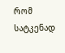რომ სატკენად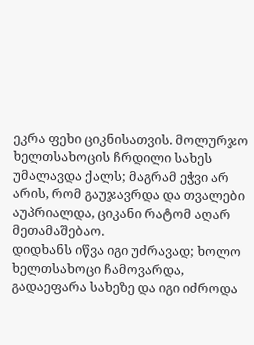ეკრა ფეხი ციკნისათვის. მოლურჯო ხელთსახოცის ჩრდილი სახეს უმალავდა ქალს; მაგრამ ეჭვი არ არის, რომ გაუჯავრდა და თვალები აუპრიალდა, ციკანი რატომ აღარ მეთამაშებაო.
დიდხანს იწვა იგი უძრავად; ხოლო ხელთსახოცი ჩამოვარდა, გადაეფარა სახეზე და იგი იძროდა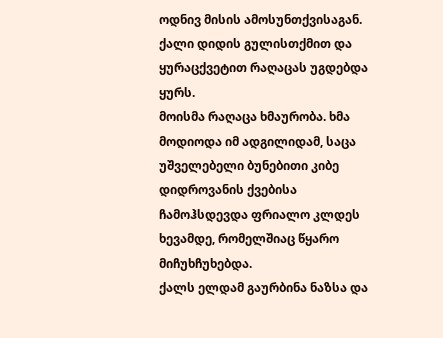ოდნივ მისის ამოსუნთქვისაგან. ქალი დიდის გულისთქმით და ყურაცქვეტით რაღაცას უგდებდა ყურს.
მოისმა რაღაცა ხმაურობა. ხმა მოდიოდა იმ ადგილიდამ, საცა უშველებელი ბუნებითი კიბე დიდროვანის ქვებისა ჩამოჰსდევდა ფრიალო კლდეს ხევამდე, რომელშიაც წყარო მიჩუხჩუხებდა.
ქალს ელდამ გაურბინა ნაზსა და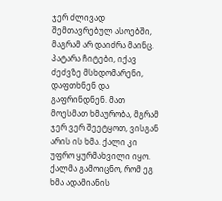ჯერ ძლივად შემთავრებულ ასოებში, მაგრამ არ დაიძრა მაინც. პატარა ჩიტები, იქავ ძეძვზე მსხდომარენი, დაფთხნენ და გაფრინდნენ. მათ მოესმათ ხმაურობა, მგრამ ჯერ ვერ შეეტყოთ, ვისგან არის ის ხმა. ქალი კი უფრო ყურმახვილი იყო.
ქალმა გამოიცნო, რომ ეგ ხმა ადამიანის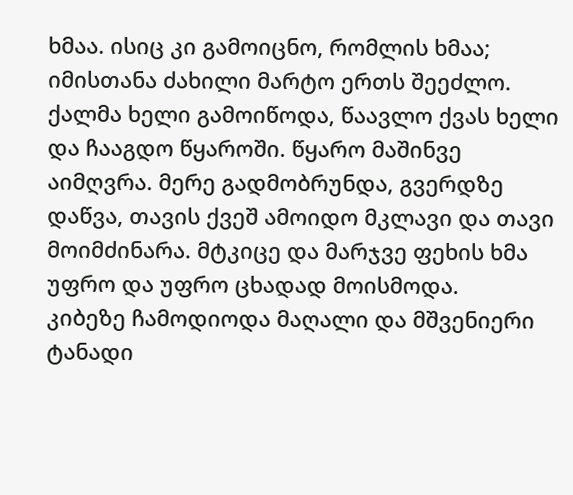ხმაა. ისიც კი გამოიცნო, რომლის ხმაა; იმისთანა ძახილი მარტო ერთს შეეძლო.
ქალმა ხელი გამოიწოდა, წაავლო ქვას ხელი და ჩააგდო წყაროში. წყარო მაშინვე აიმღვრა. მერე გადმობრუნდა, გვერდზე დაწვა, თავის ქვეშ ამოიდო მკლავი და თავი მოიმძინარა. მტკიცე და მარჯვე ფეხის ხმა უფრო და უფრო ცხადად მოისმოდა.
კიბეზე ჩამოდიოდა მაღალი და მშვენიერი ტანადი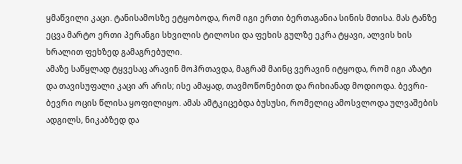ყმაწვილი კაცი. ტანისამოსზე ეტყობოდა, რომ იგი ერთი ბერთაგანია სინის მთისა. მას ტანზე ეცვა მარტო ერთი პერანგი სხვილის ტილოსი და ფეხის გულზე ეკრა ტყავი, ალვის ხის ხრალით ფეხზედ გამაგრებული.
ამაზე საწყლად ტყვესაც არავინ მოჰრთავდა, მაგრამ მაინც ვერავინ იტყოდა, რომ იგი აზატი და თავისუფალი კაცი არ არის; ისე ამაყად, თავმოწონებით და რიხიანად მოდიოდა. ბევრი-ბევრი ოცის წლისა ყოფილიყო. ამას ამტკიცებდა ბუსუსი, რომელიც ამოსვლოდა ულვაშების ადგილს, ნიკაბზედ და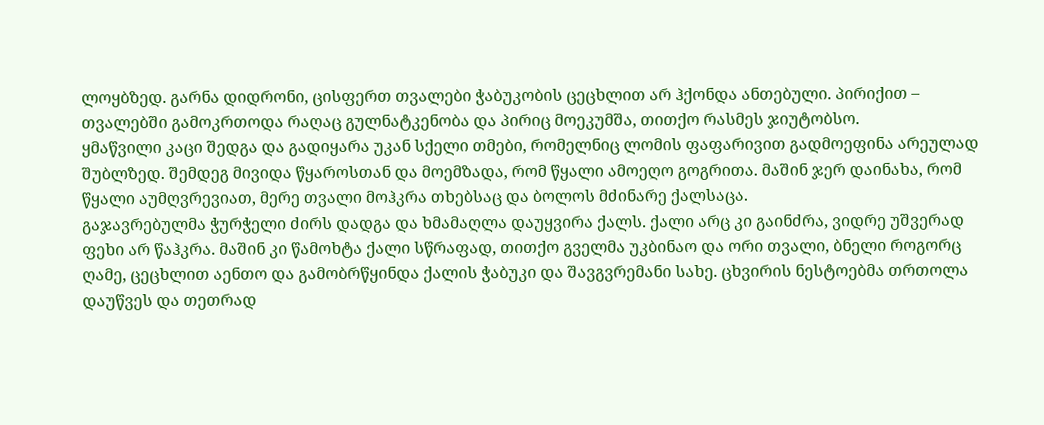ლოყბზედ. გარნა დიდრონი, ცისფერთ თვალები ჭაბუკობის ცეცხლით არ ჰქონდა ანთებული. პირიქით – თვალებში გამოკრთოდა რაღაც გულნატკენობა და პირიც მოეკუმშა, თითქო რასმეს ჯიუტობსო.
ყმაწვილი კაცი შედგა და გადიყარა უკან სქელი თმები, რომელნიც ლომის ფაფარივით გადმოეფინა არეულად შუბლზედ. შემდეგ მივიდა წყაროსთან და მოემზადა, რომ წყალი ამოეღო გოგრითა. მაშინ ჯერ დაინახა, რომ წყალი აუმღვრევიათ, მერე თვალი მოჰკრა თხებსაც და ბოლოს მძინარე ქალსაცა.
გაჯავრებულმა ჭურჭელი ძირს დადგა და ხმამაღლა დაუყვირა ქალს. ქალი არც კი გაინძრა, ვიდრე უშვერად ფეხი არ წაჰკრა. მაშინ კი წამოხტა ქალი სწრაფად, თითქო გველმა უკბინაო და ორი თვალი, ბნელი როგორც ღამე, ცეცხლით აენთო და გამობრწყინდა ქალის ჭაბუკი და შავგვრემანი სახე. ცხვირის ნესტოებმა თრთოლა დაუწვეს და თეთრად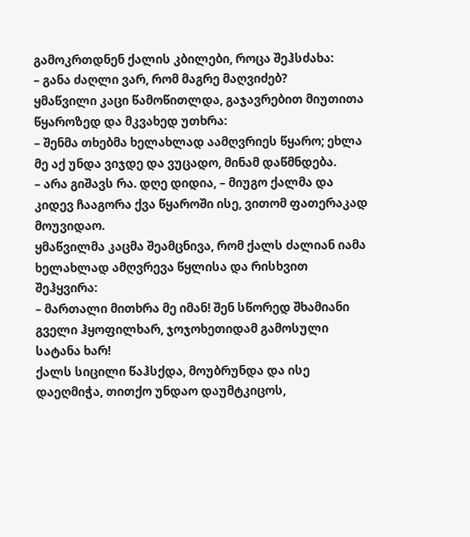გამოკრთდნენ ქალის კბილები, როცა შეჰსძახა:
– განა ძაღლი ვარ, რომ მაგრე მაღვიძებ?
ყმაწვილი კაცი წამოწითლდა, გაჯავრებით მიუთითა წყაროზედ და მკვახედ უთხრა:
– შენმა თხებმა ხელახლად აამღვრიეს წყარო; ეხლა მე აქ უნდა ვიჯდე და ვუცადო, მინამ დაწმნდება.
– არა გიშავს რა. დღე დიდია, – მიუგო ქალმა და კიდევ ჩააგორა ქვა წყაროში ისე, ვითომ ფათერაკად მოუვიდაო.
ყმაწვილმა კაცმა შეამცნივა, რომ ქალს ძალიან იამა ხელახლად ამღვრევა წყლისა და რისხვით შეჰყვირა:
– მართალი მითხრა მე იმან! შენ სწორედ შხამიანი გველი ჰყოფილხარ, ჯოჯოხეთიდამ გამოსული სატანა ხარ!
ქალს სიცილი წაჰსქდა, მოუბრუნდა და ისე დაეღმიჭა, თითქო უნდაო დაუმტკიცოს,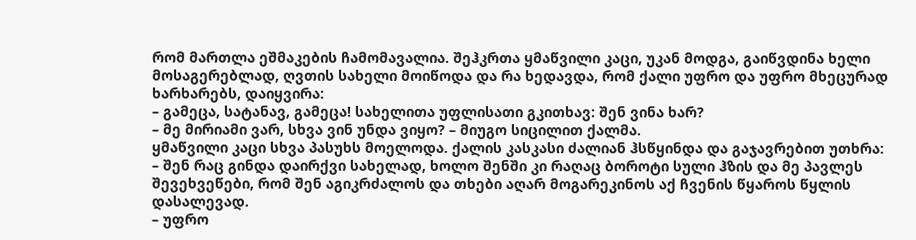რომ მართლა ეშმაკების ჩამომავალია. შეჰკრთა ყმაწვილი კაცი, უკან მოდგა, გაიწვდინა ხელი მოსაგერებლად, ღვთის სახელი მოიწოდა და რა ხედავდა, რომ ქალი უფრო და უფრო მხეცურად ხარხარებს, დაიყვირა:
– გამეცა, სატანავ, გამეცა! სახელითა უფლისათი გკითხავ: შენ ვინა ხარ?
– მე მირიამი ვარ, სხვა ვინ უნდა ვიყო? – მიუგო სიცილით ქალმა.
ყმაწვილი კაცი სხვა პასუხს მოელოდა. ქალის კასკასი ძალიან ჰსწყინდა და გაჯავრებით უთხრა:
– შენ რაც გინდა დაირქვი სახელად, ხოლო შენში კი რაღაც ბოროტი სული ჰზის და მე პავლეს შევეხვეწები, რომ შენ აგიკრძალოს და თხები აღარ მოგარეკინოს აქ ჩვენის წყაროს წყლის დასალევად.
– უფრო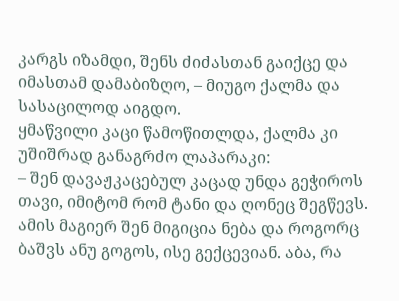კარგს იზამდი, შენს ძიძასთან გაიქცე და იმასთამ დამაბიზღო, – მიუგო ქალმა და სასაცილოდ აიგდო.
ყმაწვილი კაცი წამოწითლდა, ქალმა კი უშიშრად განაგრძო ლაპარაკი:
– შენ დავაჟკაცებულ კაცად უნდა გეჭიროს თავი, იმიტომ რომ ტანი და ღონეც შეგწევს. ამის მაგიერ შენ მიგიცია ნება და როგორც ბაშვს ანუ გოგოს, ისე გექცევიან. აბა, რა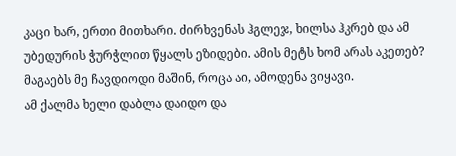კაცი ხარ, ერთი მითხარი. ძირხვენას ჰგლეჯ, ხილსა ჰკრებ და ამ უბედურის ჭურჭლით წყალს ეზიდები. ამის მეტს ხომ არას აკეთებ? მაგაებს მე ჩავდიოდი მაშინ, როცა აი, ამოდენა ვიყავი.
ამ ქალმა ხელი დაბლა დაიდო და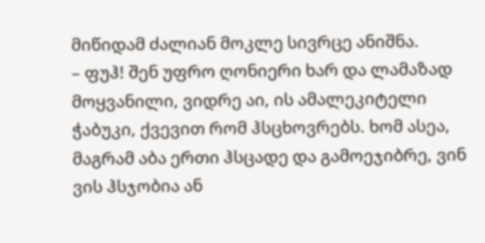მიწიდამ ძალიან მოკლე სივრცე ანიშნა.
– ფუჰ! შენ უფრო ღონიერი ხარ და ლამაზად მოყვანილი, ვიდრე აი, ის ამალეკიტელი ჭაბუკი, ქვევით რომ ჰსცხოვრებს. ხომ ასეა, მაგრამ აბა ერთი ჰსცადე და გამოეჯიბრე, ვინ ვის ჰსჯობია ან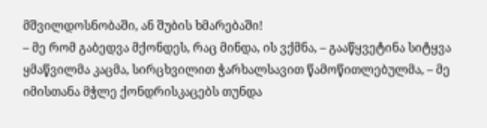მშვილდოსნობაში, ან შუბის ხმარებაში!
– მე რომ გაბედვა მქონდეს, რაც მინდა, ის ვქმნა, – გააწყვეტინა სიტყვა ყმაწვილმა კაცმა, სირცხვილით ჭარხალსავით წამოწითლებულმა, – მე იმისთანა მჭლე ქონდრისკაცებს თუნდა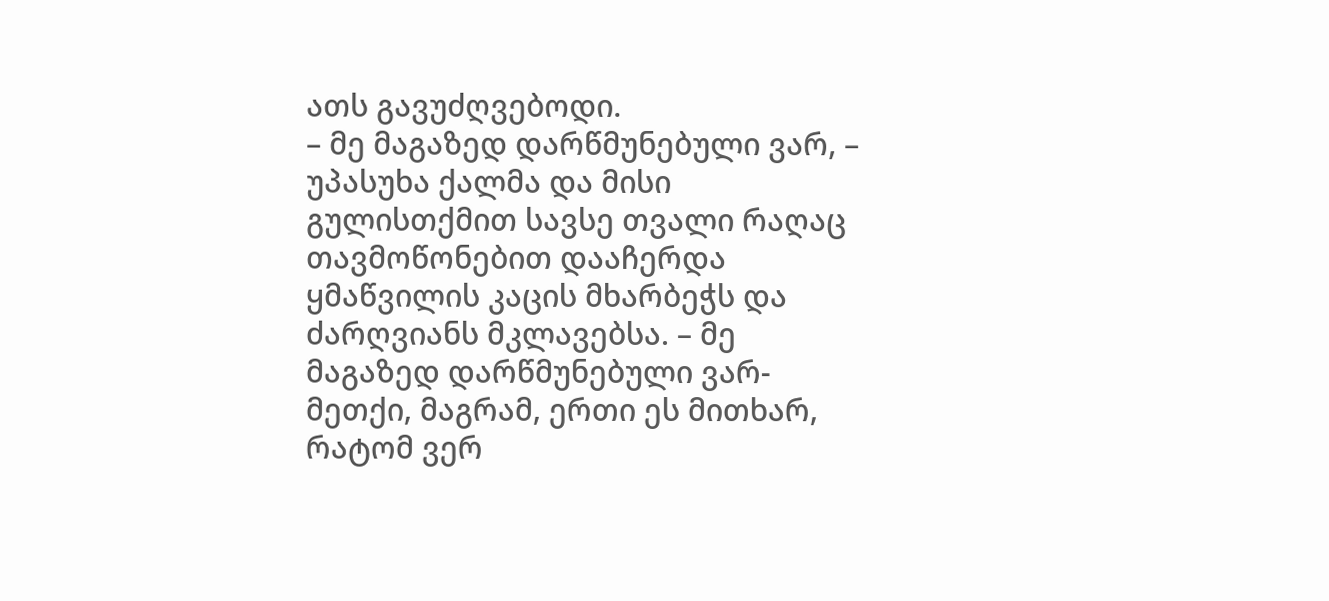ათს გავუძღვებოდი.
– მე მაგაზედ დარწმუნებული ვარ, – უპასუხა ქალმა და მისი გულისთქმით სავსე თვალი რაღაც თავმოწონებით დააჩერდა ყმაწვილის კაცის მხარბეჭს და ძარღვიანს მკლავებსა. – მე მაგაზედ დარწმუნებული ვარ-მეთქი, მაგრამ, ერთი ეს მითხარ, რატომ ვერ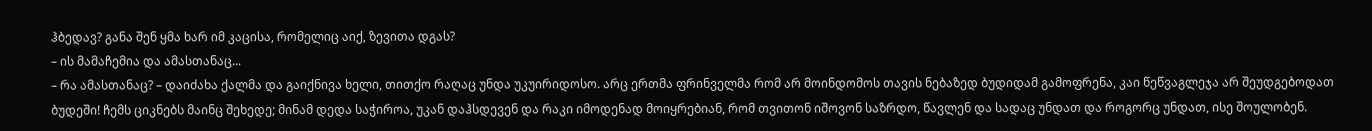ჰბედავ? განა შენ ყმა ხარ იმ კაცისა, რომელიც აიქ, ზევითა დგას?
– ის მამაჩემია და ამასთანაც...
– რა ამასთანაც? – დაიძახა ქალმა და გაიქნივა ხელი, თითქო რაღაც უნდა უკუირიდოსო. არც ერთმა ფრინველმა რომ არ მოინდომოს თავის ნებაზედ ბუდიდამ გამოფრენა, კაი წეწვაგლეჯა არ შეუდგებოდათ ბუდეში! ჩემს ციკნებს მაინც შეხედე; მინამ დედა საჭიროა, უკან დაჰსდევენ და რაკი იმოდენად მოიყრებიან, რომ თვითონ იშოვონ საზრდო, წავლენ და სადაც უნდათ და როგორც უნდათ, ისე შოულობენ.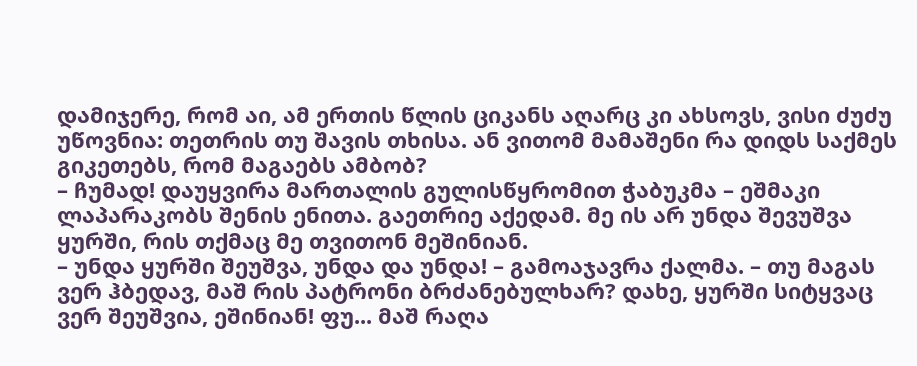დამიჯერე, რომ აი, ამ ერთის წლის ციკანს აღარც კი ახსოვს, ვისი ძუძუ უწოვნია: თეთრის თუ შავის თხისა. ან ვითომ მამაშენი რა დიდს საქმეს გიკეთებს, რომ მაგაებს ამბობ?
– ჩუმად! დაუყვირა მართალის გულისწყრომით ჭაბუკმა – ეშმაკი ლაპარაკობს შენის ენითა. გაეთრიე აქედამ. მე ის არ უნდა შევუშვა ყურში, რის თქმაც მე თვითონ მეშინიან.
– უნდა ყურში შეუშვა, უნდა და უნდა! – გამოაჯავრა ქალმა. – თუ მაგას ვერ ჰბედავ, მაშ რის პატრონი ბრძანებულხარ? დახე, ყურში სიტყვაც ვერ შეუშვია, ეშინიან! ფუ... მაშ რაღა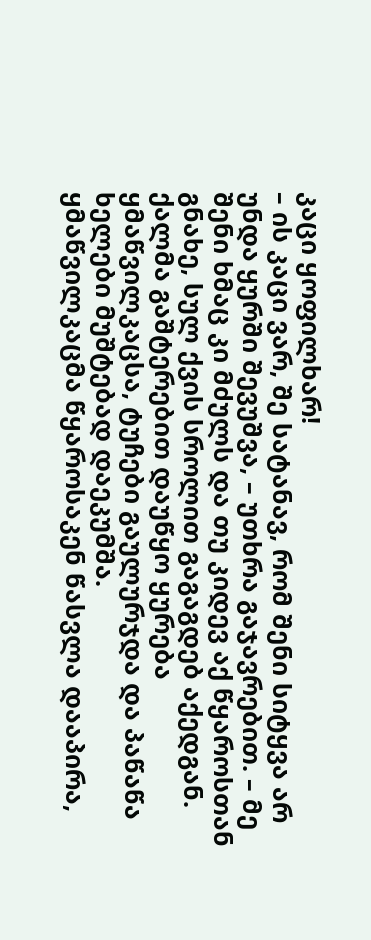კაცი ყოფილხარ!
– ის კაცი ვარ, შე სატანავ, რომ შენი სიტყვა არ უნდა ყურში შევუშვა, – უთხრა გაჯავრებით. – მე შენი ხმაც კი მძულს და თუ კიდევ აქ წყაროსთან გნახე, სულ ქვის სროლით გაგაგდებ აქედგან.
ქალმა გაშტერებით დაუწყო ყურება ყმაწვილკაცსა, ტუჩები გაულურჯდა და პაწაწა ხელები მუშტებად დაეკუმშა.
ყმაწვილკაცმა წყაროსაკენ წასვლა დააპირა,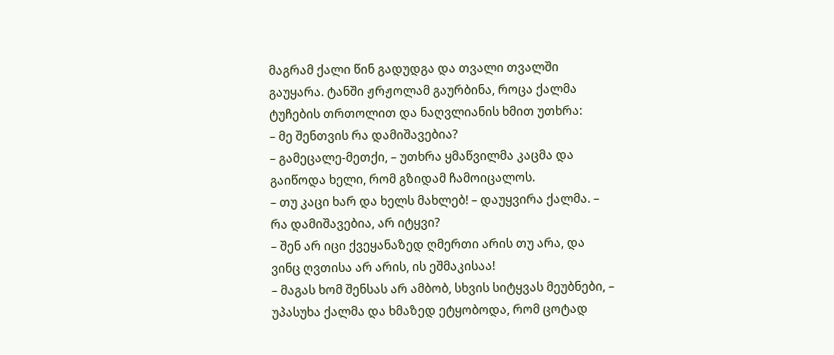მაგრამ ქალი წინ გადუდგა და თვალი თვალში გაუყარა. ტანში ჟრჟოლამ გაურბინა, როცა ქალმა ტუჩების თრთოლით და ნაღვლიანის ხმით უთხრა:
– მე შენთვის რა დამიშავებია?
– გამეცალე-მეთქი, – უთხრა ყმაწვილმა კაცმა და გაიწოდა ხელი, რომ გზიდამ ჩამოიცალოს.
– თუ კაცი ხარ და ხელს მახლებ! – დაუყვირა ქალმა. – რა დამიშავებია, არ იტყვი?
– შენ არ იცი ქვეყანაზედ ღმერთი არის თუ არა, და ვინც ღვთისა არ არის, ის ეშმაკისაა!
– მაგას ხომ შენსას არ ამბობ, სხვის სიტყვას მეუბნები, – უპასუხა ქალმა და ხმაზედ ეტყობოდა, რომ ცოტად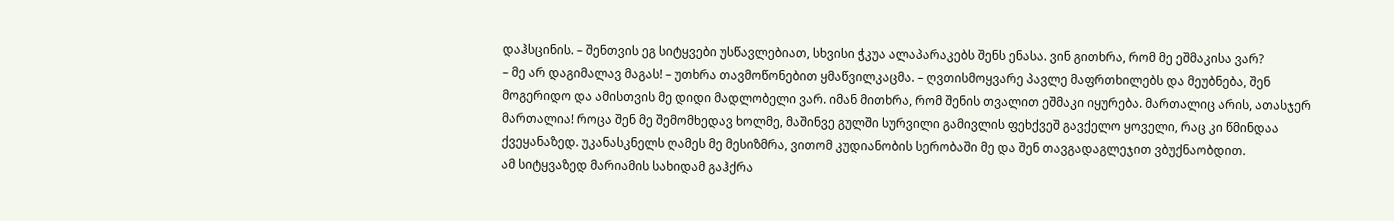დაჰსცინის. – შენთვის ეგ სიტყვები უსწავლებიათ, სხვისი ჭკუა ალაპარაკებს შენს ენასა. ვინ გითხრა, რომ მე ეშმაკისა ვარ?
– მე არ დაგიმალავ მაგას! – უთხრა თავმოწონებით ყმაწვილკაცმა. – ღვთისმოყვარე პავლე მაფრთხილებს და მეუბნება, შენ მოგერიდო და ამისთვის მე დიდი მადლობელი ვარ. იმან მითხრა, რომ შენის თვალით ეშმაკი იყურება. მართალიც არის, ათასჯერ მართალია! როცა შენ მე შემომხედავ ხოლმე, მაშინვე გულში სურვილი გამივლის ფეხქვეშ გავქელო ყოველი, რაც კი წმინდაა ქვეყანაზედ. უკანასკნელს ღამეს მე მესიზმრა, ვითომ კუდიანობის სერობაში მე და შენ თავგადაგლეჯით ვბუქნაობდით.
ამ სიტყვაზედ მარიამის სახიდამ გაჰქრა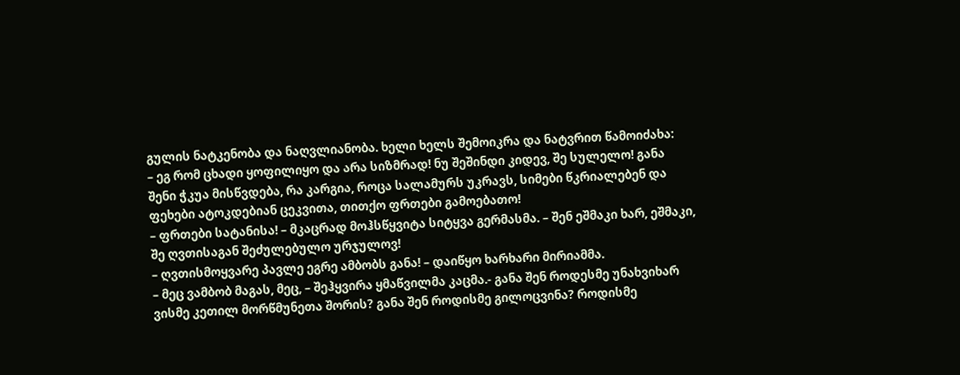გულის ნატკენობა და ნაღვლიანობა. ხელი ხელს შემოიკრა და ნატვრით წამოიძახა:
– ეგ რომ ცხადი ყოფილიყო და არა სიზმრად! ნუ შეშინდი კიდევ, შე სულელო! განა შენი ჭკუა მისწვდება, რა კარგია, როცა სალამურს უკრავს, სიმები წკრიალებენ და ფეხები ატოკდებიან ცეკვითა, თითქო ფრთები გამოებათო!
– ფრთები სატანისა! – მკაცრად მოჰსწყვიტა სიტყვა გერმასმა. – შენ ეშმაკი ხარ, ეშმაკი, შე ღვთისაგან შეძულებულო ურჯულოვ!
– ღვთისმოყვარე პავლე ეგრე ამბობს განა! – დაიწყო ხარხარი მირიამმა.
– მეც ვამბობ მაგას, მეც, – შეჰყვირა ყმაწვილმა კაცმა.- განა შენ როდესმე უნახვიხარ ვისმე კეთილ მორწმუნეთა შორის? განა შენ როდისმე გილოცვინა? როდისმე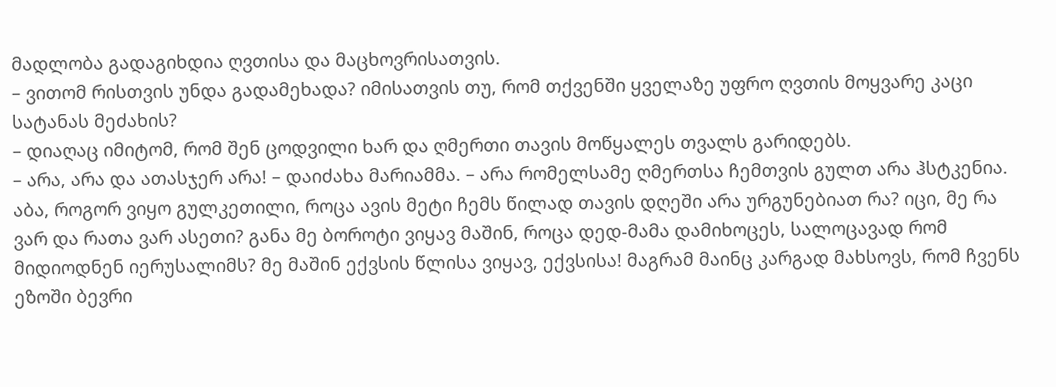მადლობა გადაგიხდია ღვთისა და მაცხოვრისათვის.
– ვითომ რისთვის უნდა გადამეხადა? იმისათვის თუ, რომ თქვენში ყველაზე უფრო ღვთის მოყვარე კაცი სატანას მეძახის?
– დიაღაც იმიტომ, რომ შენ ცოდვილი ხარ და ღმერთი თავის მოწყალეს თვალს გარიდებს.
– არა, არა და ათასჯერ არა! – დაიძახა მარიამმა. – არა რომელსამე ღმერთსა ჩემთვის გულთ არა ჰსტკენია. აბა, როგორ ვიყო გულკეთილი, როცა ავის მეტი ჩემს წილად თავის დღეში არა ურგუნებიათ რა? იცი, მე რა ვარ და რათა ვარ ასეთი? განა მე ბოროტი ვიყავ მაშინ, როცა დედ-მამა დამიხოცეს, სალოცავად რომ მიდიოდნენ იერუსალიმს? მე მაშინ ექვსის წლისა ვიყავ, ექვსისა! მაგრამ მაინც კარგად მახსოვს, რომ ჩვენს ეზოში ბევრი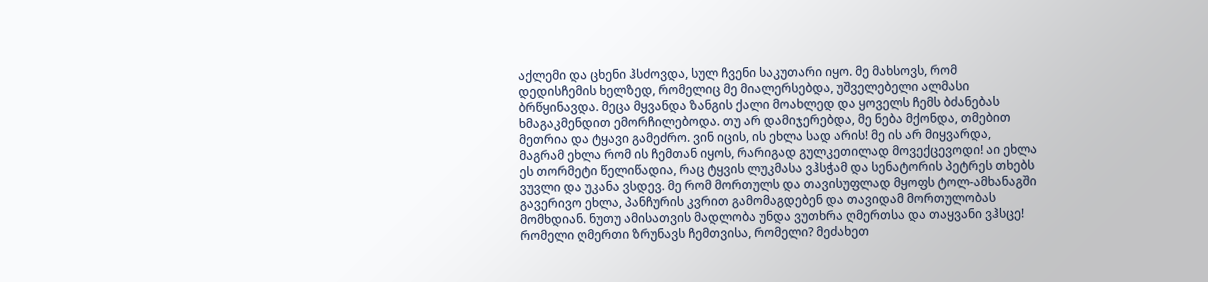აქლემი და ცხენი ჰსძოვდა, სულ ჩვენი საკუთარი იყო. მე მახსოვს, რომ დედისჩემის ხელზედ, რომელიც მე მიალერსებდა, უშველებელი ალმასი ბრწყინავდა. მეცა მყვანდა ზანგის ქალი მოახლედ და ყოველს ჩემს ბძანებას ხმაგაკმენდით ემორჩილებოდა. თუ არ დამიჯერებდა, მე ნება მქონდა, თმებით მეთრია და ტყავი გამეძრო. ვინ იცის, ის ეხლა სად არის! მე ის არ მიყვარდა, მაგრამ ეხლა რომ ის ჩემთან იყოს, რარიგად გულკეთილად მოვექცევოდი! აი ეხლა ეს თორმეტი წელიწადია, რაც ტყვის ლუკმასა ვჰსჭამ და სენატორის პეტრეს თხებს ვუვლი და უკანა ვსდევ. მე რომ მორთულს და თავისუფლად მყოფს ტოლ-ამხანაგში გავერივო ეხლა, პანჩურის კვრით გამომაგდებენ და თავიდამ მორთულობას მომხდიან. ნუთუ ამისათვის მადლობა უნდა ვუთხრა ღმერთსა და თაყვანი ვჰსცე! რომელი ღმერთი ზრუნავს ჩემთვისა, რომელი? მეძახეთ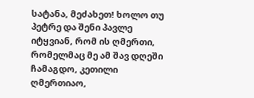სატანა, მეძახეთ! ხოლო თუ პეტრე და შენი პავლე იტყვიან, რომ ის ღმერთი, რომელმაც მე ამ შავ დღეში ჩამაგდო, კეთილი ღმერთიაო,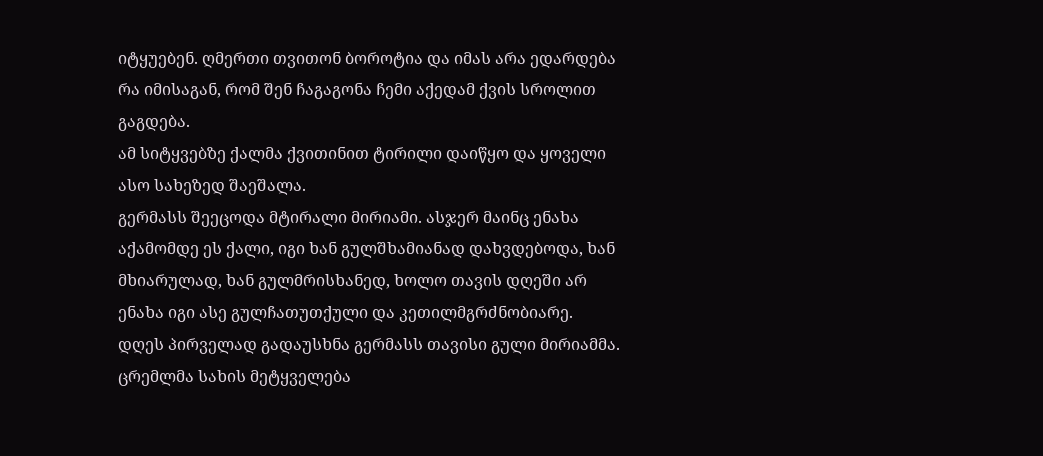იტყუებენ. ღმერთი თვითონ ბოროტია და იმას არა ედარდება რა იმისაგან, რომ შენ ჩაგაგონა ჩემი აქედამ ქვის სროლით გაგდება.
ამ სიტყვებზე ქალმა ქვითინით ტირილი დაიწყო და ყოველი ასო სახეზედ შაეშალა.
გერმასს შეეცოდა მტირალი მირიამი. ასჯერ მაინც ენახა აქამომდე ეს ქალი, იგი ხან გულშხამიანად დახვდებოდა, ხან მხიარულად, ხან გულმრისხანედ, ხოლო თავის დღეში არ ენახა იგი ასე გულჩათუთქული და კეთილმგრძნობიარე.
დღეს პირველად გადაუსხნა გერმასს თავისი გული მირიამმა. ცრემლმა სახის მეტყველება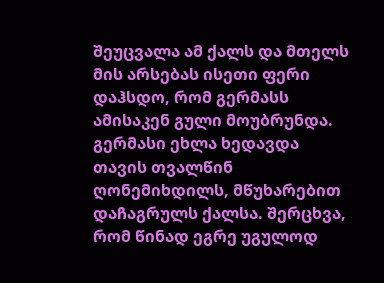შეუცვალა ამ ქალს და მთელს მის არსებას ისეთი ფერი დაჰსდო, რომ გერმასს ამისაკენ გული მოუბრუნდა. გერმასი ეხლა ხედავდა თავის თვალწინ ღონემიხდილს, მწუხარებით დაჩაგრულს ქალსა. შერცხვა, რომ წინად ეგრე უგულოდ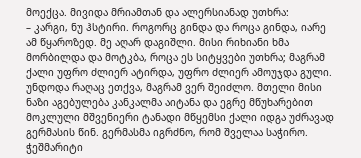მოექცა. მივიდა მრიამთან და ალერსიანად უთხრა:
– კარგი, ნუ ჰსტირი. როგორც გინდა და როცა გინდა, იარე ამ წყაროზედ. მე აღარ დაგიშლი. მისი რიხიანი ხმა მორბილდა და მოტკბა, როცა ეს სიტყვები უთხრა; მაგრამ ქალი უფრო ძლიერ ატირდა, უფრო ძლიერ ამოუჯდა გული. უნდოდა რაღაც ეთქვა, მაგრამ ვერ შეიძლო. მთელი მისი ნაზი აგებულება კანკალმა აიტანა და ეგრე მწუხარებით მოკლული მშვენიერი ტანადი მწყემსი ქალი იდგა უძრავად გერმასის წინ. გერმასმა იგრძნო, რომ შველაა საჭირო.
ჭეშმარიტი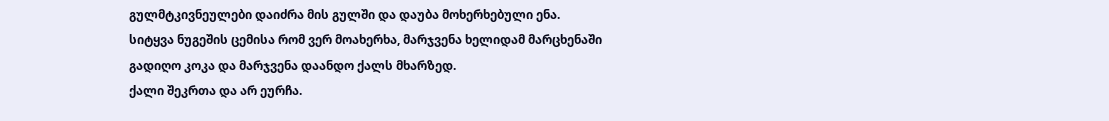გულმტკივნეულები დაიძრა მის გულში და დაუბა მოხერხებული ენა.
სიტყვა ნუგეშის ცემისა რომ ვერ მოახერხა, მარჯვენა ხელიდამ მარცხენაში გადიღო კოკა და მარჯვენა დაანდო ქალს მხარზედ.
ქალი შეკრთა და არ ეურჩა.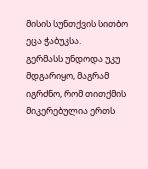მისის სუნთქვის სითბო ეცა ჭაბუკსა.
გერმასს უნდოდა უკუ მდგარიყო, მაგრამ იგრძნო, რომ თითქმის მიკერებულია ერთს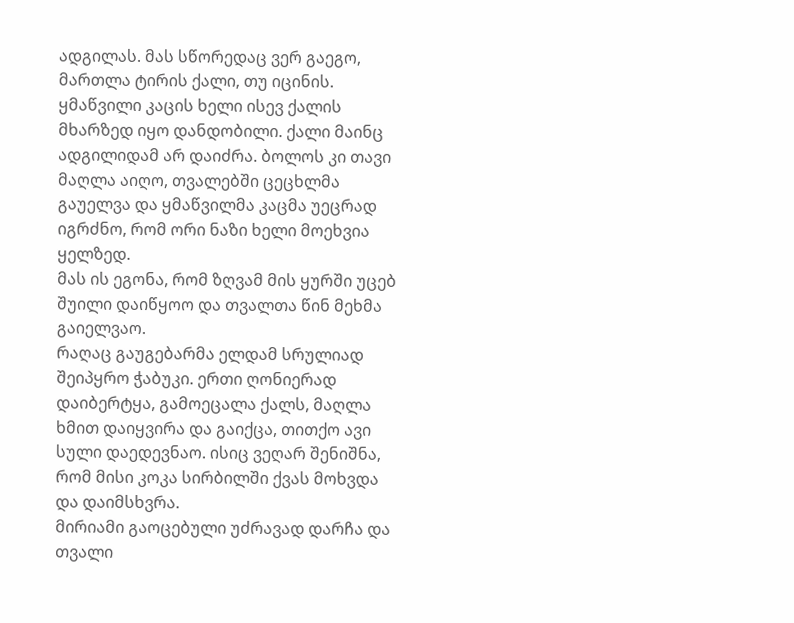ადგილას. მას სწორედაც ვერ გაეგო, მართლა ტირის ქალი, თუ იცინის. ყმაწვილი კაცის ხელი ისევ ქალის მხარზედ იყო დანდობილი. ქალი მაინც ადგილიდამ არ დაიძრა. ბოლოს კი თავი მაღლა აიღო, თვალებში ცეცხლმა გაუელვა და ყმაწვილმა კაცმა უეცრად იგრძნო, რომ ორი ნაზი ხელი მოეხვია ყელზედ.
მას ის ეგონა, რომ ზღვამ მის ყურში უცებ შუილი დაიწყოო და თვალთა წინ მეხმა გაიელვაო.
რაღაც გაუგებარმა ელდამ სრულიად შეიპყრო ჭაბუკი. ერთი ღონიერად დაიბერტყა, გამოეცალა ქალს, მაღლა ხმით დაიყვირა და გაიქცა, თითქო ავი სული დაედევნაო. ისიც ვეღარ შენიშნა, რომ მისი კოკა სირბილში ქვას მოხვდა და დაიმსხვრა.
მირიამი გაოცებული უძრავად დარჩა და თვალი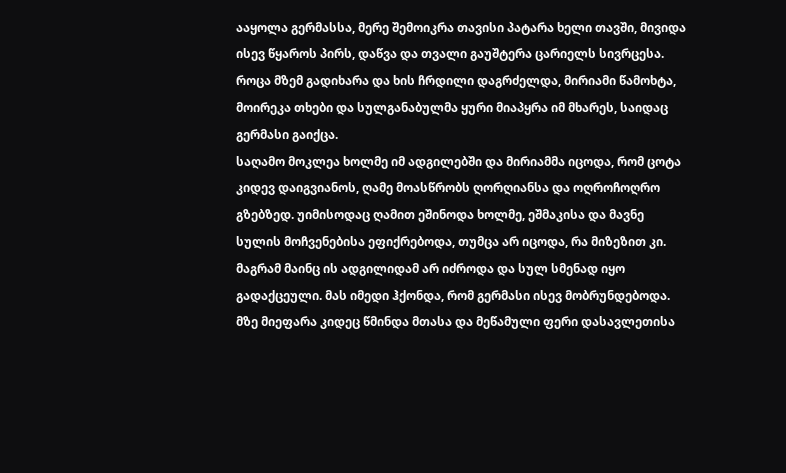ააყოლა გერმასსა, მერე შემოიკრა თავისი პატარა ხელი თავში, მივიდა ისევ წყაროს პირს, დაწვა და თვალი გაუშტერა ცარიელს სივრცესა.
როცა მზემ გადიხარა და ხის ჩრდილი დაგრძელდა, მირიამი წამოხტა, მოირეკა თხები და სულგანაბულმა ყური მიაპყრა იმ მხარეს, საიდაც გერმასი გაიქცა.
საღამო მოკლეა ხოლმე იმ ადგილებში და მირიამმა იცოდა, რომ ცოტა კიდევ დაიგვიანოს, ღამე მოასწრობს ღორღიანსა და ოღროჩოღრო გზებზედ. უიმისოდაც ღამით ეშინოდა ხოლმე, ეშმაკისა და მავნე სულის მოჩვენებისა ეფიქრებოდა, თუმცა არ იცოდა, რა მიზეზით კი. მაგრამ მაინც ის ადგილიდამ არ იძროდა და სულ სმენად იყო გადაქცეული. მას იმედი ჰქონდა, რომ გერმასი ისევ მობრუნდებოდა.
მზე მიეფარა კიდეც წმინდა მთასა და მეწამული ფერი დასავლეთისა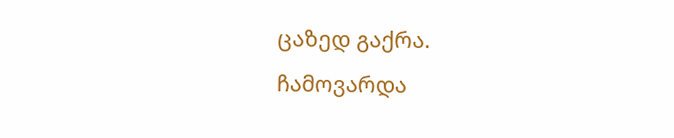ცაზედ გაქრა.
ჩამოვარდა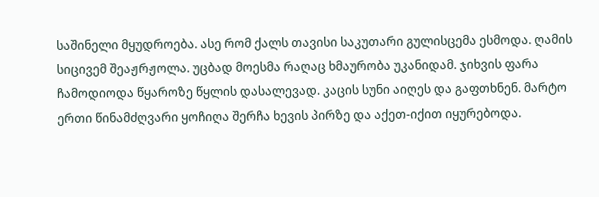საშინელი მყუდროება. ასე რომ ქალს თავისი საკუთარი გულისცემა ესმოდა. ღამის სიცივემ შეაჟრჟოლა. უცბად მოესმა რაღაც ხმაურობა უკანიდამ. ჯიხვის ფარა ჩამოდიოდა წყაროზე წყლის დასალევად. კაცის სუნი აიღეს და გაფთხნენ. მარტო ერთი წინამძღვარი ყოჩიღა შერჩა ხევის პირზე და აქეთ-იქით იყურებოდა.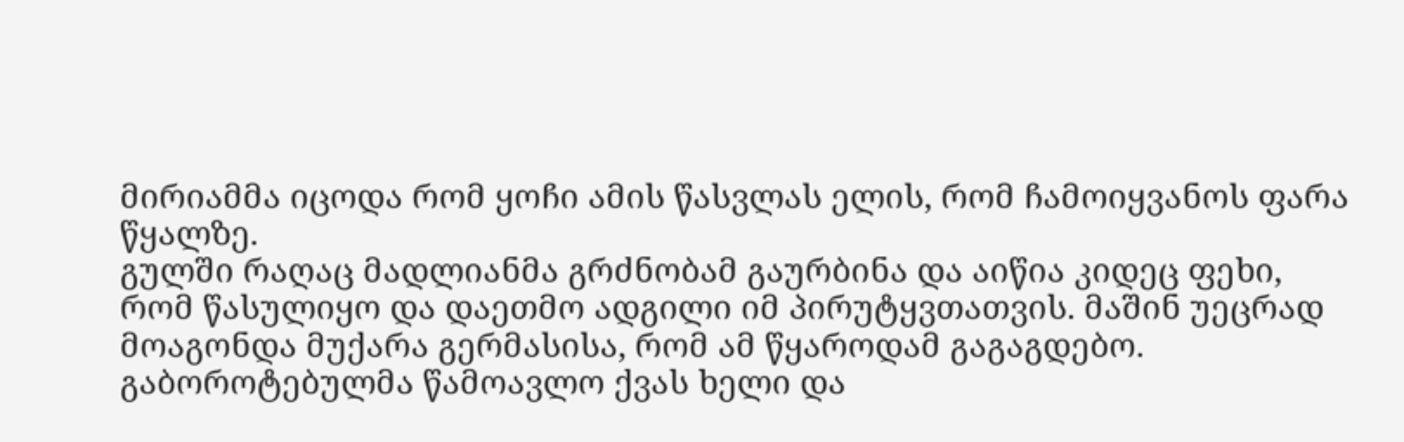მირიამმა იცოდა რომ ყოჩი ამის წასვლას ელის, რომ ჩამოიყვანოს ფარა წყალზე.
გულში რაღაც მადლიანმა გრძნობამ გაურბინა და აიწია კიდეც ფეხი, რომ წასულიყო და დაეთმო ადგილი იმ პირუტყვთათვის. მაშინ უეცრად მოაგონდა მუქარა გერმასისა, რომ ამ წყაროდამ გაგაგდებო. გაბოროტებულმა წამოავლო ქვას ხელი და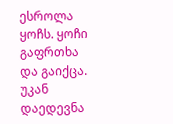ესროლა ყოჩს. ყოჩი გაფრთხა და გაიქცა. უკან დაედევნა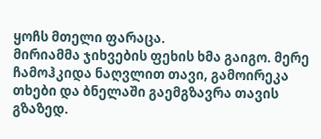ყოჩს მთელი ფარაცა.
მირიამმა ჯიხვების ფეხის ხმა გაიგო. მერე ჩამოჰკიდა ნაღვლით თავი, გამოირეკა თხები და ბნელაში გაემგზავრა თავის გზაზედ.